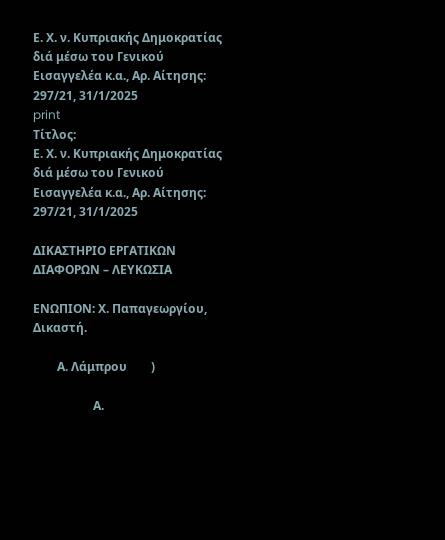Ε. Χ. ν. Κυπριακής Δημοκρατίας διά μέσω του Γενικού Εισαγγελέα κ.α., Αρ. Αίτησης: 297/21, 31/1/2025
print
Τίτλος:
Ε. Χ. ν. Κυπριακής Δημοκρατίας διά μέσω του Γενικού Εισαγγελέα κ.α., Αρ. Αίτησης: 297/21, 31/1/2025

ΔΙΚΑΣΤΗΡΙΟ ΕΡΓΑΤΙΚΩΝ ΔΙΑΦΟΡΩΝ – ΛΕΥΚΩΣΙΑ

ΕΝΩΠΙΟΝ: Χ. Παπαγεωργίου, Δικαστή.

        Α. Λάμπρου        )

                    Α.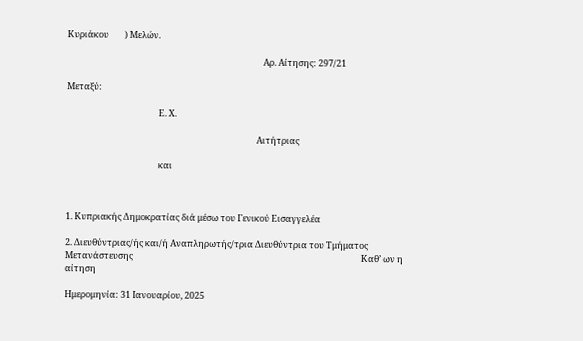Κυριάκου        ) Μελών.

                                                                                                  Αρ. Αίτησης: 297/21

Μεταξύ:

                                              Ε. Χ.

                                                                                               Αιτήτριας

                                              και



1. Κυπριακής Δημοκρατίας διά μέσω του Γενικού Εισαγγελέα

2. Διευθύντριας/ής και/ή Αναπληρωτής/τρια Διευθύντρια του Τμήματος Μετανάστευσης                                                                                                                  Καθ’ ων η αίτηση

Ημερομηνία: 31 Ιανουαρίου, 2025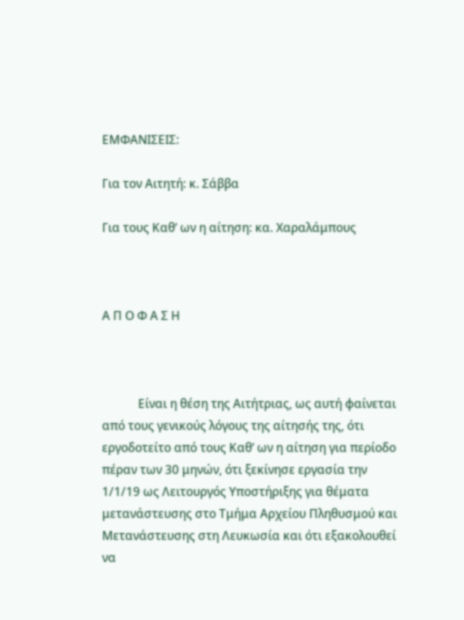ΕΜΦΑΝΙΣΕΙΣ:

Για τον Αιτητή: κ. Σάββα

Για τους Καθ’ ων η αίτηση: κα. Χαραλάμπους



Α Π Ο Φ Α Σ Η



            Είναι η θέση της Αιτήτριας, ως αυτή φαίνεται από τους γενικούς λόγους της αίτησής της, ότι εργοδοτείτο από τους Καθ’ ων η αίτηση για περίοδο πέραν των 30 μηνών, ότι ξεκίνησε εργασία την 1/1/19 ως Λειτουργός Υποστήριξης για θέματα μετανάστευσης στο Τμήμα Αρχείου Πληθυσμού και Μετανάστευσης στη Λευκωσία και ότι εξακολουθεί να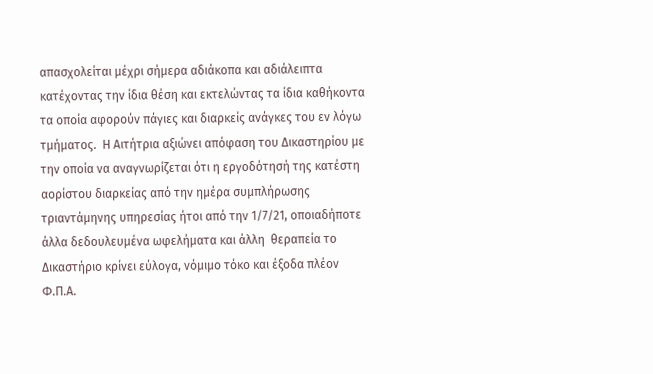απασχολείται μέχρι σήμερα αδιάκοπα και αδιάλειπτα κατέχοντας την ίδια θέση και εκτελώντας τα ίδια καθήκοντα τα οποία αφορούν πάγιες και διαρκείς ανάγκες του εν λόγω τμήματος.  Η Αιτήτρια αξιώνει απόφαση του Δικαστηρίου με την οποία να αναγνωρίζεται ότι η εργοδότησή της κατέστη αορίστου διαρκείας από την ημέρα συμπλήρωσης τριαντάμηνης υπηρεσίας ήτοι από την 1/7/21, οποιαδήποτε άλλα δεδουλευμένα ωφελήματα και άλλη  θεραπεία το Δικαστήριο κρίνει εύλογα, νόμιμο τόκο και έξοδα πλέον Φ.Π.Α.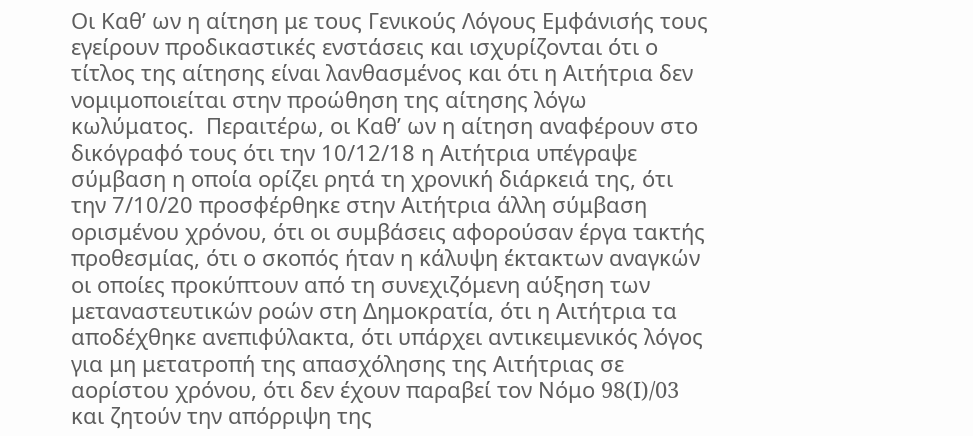Οι Καθ’ ων η αίτηση με τους Γενικούς Λόγους Εμφάνισής τους εγείρουν προδικαστικές ενστάσεις και ισχυρίζονται ότι ο τίτλος της αίτησης είναι λανθασμένος και ότι η Αιτήτρια δεν νομιμοποιείται στην προώθηση της αίτησης λόγω κωλύματος.  Περαιτέρω, οι Καθ’ ων η αίτηση αναφέρουν στο δικόγραφό τους ότι την 10/12/18 η Αιτήτρια υπέγραψε σύμβαση η οποία ορίζει ρητά τη χρονική διάρκειά της, ότι την 7/10/20 προσφέρθηκε στην Αιτήτρια άλλη σύμβαση ορισμένου χρόνου, ότι οι συμβάσεις αφορούσαν έργα τακτής προθεσμίας, ότι ο σκοπός ήταν η κάλυψη έκτακτων αναγκών οι οποίες προκύπτουν από τη συνεχιζόμενη αύξηση των μεταναστευτικών ροών στη Δημοκρατία, ότι η Αιτήτρια τα αποδέχθηκε ανεπιφύλακτα, ότι υπάρχει αντικειμενικός λόγος για μη μετατροπή της απασχόλησης της Αιτήτριας σε αορίστου χρόνου, ότι δεν έχουν παραβεί τον Νόμο 98(I)/03 και ζητούν την απόρριψη της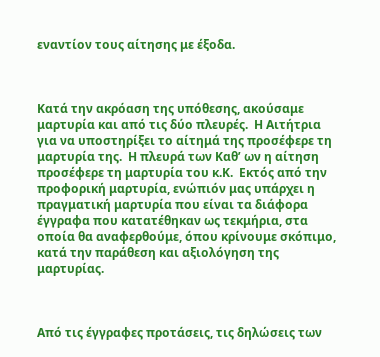εναντίον τους αίτησης με έξοδα.



Κατά την ακρόαση της υπόθεσης, ακούσαμε μαρτυρία και από τις δύο πλευρές.  Η Αιτήτρια για να υποστηρίξει το αίτημά της προσέφερε τη μαρτυρία της.  Η πλευρά των Καθ’ ων η αίτηση προσέφερε τη μαρτυρία του κ.Κ.  Εκτός από την προφορική μαρτυρία, ενώπιόν μας υπάρχει η πραγματική μαρτυρία που είναι τα διάφορα έγγραφα που κατατέθηκαν ως τεκμήρια, στα οποία θα αναφερθούμε, όπου κρίνουμε σκόπιμο, κατά την παράθεση και αξιολόγηση της μαρτυρίας.



Από τις έγγραφες προτάσεις, τις δηλώσεις των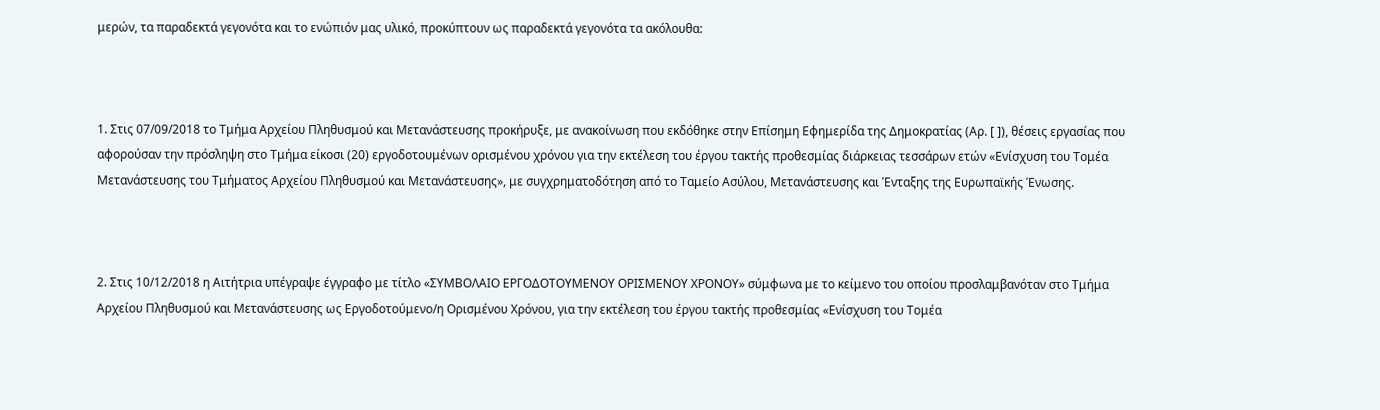μερών, τα παραδεκτά γεγονότα και το ενώπιόν μας υλικό, προκύπτουν ως παραδεκτά γεγονότα τα ακόλουθα:



1. Στις 07/09/2018 το Τμήμα Αρχείου Πληθυσμού και Μετανάστευσης προκήρυξε, με ανακοίνωση που εκδόθηκε στην Επίσημη Εφημερίδα της Δημοκρατίας (Αρ. [ ]), θέσεις εργασίας που αφορούσαν την πρόσληψη στο Τμήμα είκοσι (20) εργοδοτουμένων ορισμένου χρόνου για την εκτέλεση του έργου τακτής προθεσμίας διάρκειας τεσσάρων ετών «Ενίσχυση του Τομέα Μετανάστευσης του Τμήματος Αρχείου Πληθυσμού και Μετανάστευσης», με συγχρηματοδότηση από το Ταμείο Ασύλου, Μετανάστευσης και Ένταξης της Ευρωπαϊκής Ένωσης.



2. Στις 10/12/2018 η Αιτήτρια υπέγραψε έγγραφο με τίτλο «ΣΥΜΒΟΛΑΙΟ ΕΡΓΟΔΟΤΟΥΜΕΝΟΥ ΟΡΙΣΜΕΝΟΥ ΧΡΟΝΟΥ» σύμφωνα με το κείμενο του οποίου προσλαμβανόταν στο Τμήμα Αρχείου Πληθυσμού και Μετανάστευσης ως Εργοδοτούμενο/η Ορισμένου Χρόνου, για την εκτέλεση του έργου τακτής προθεσμίας «Ενίσχυση του Τομέα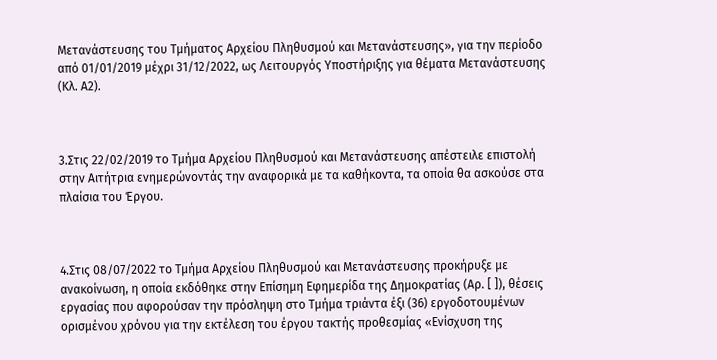Μετανάστευσης του Τμήματος Αρχείου Πληθυσμού και Μετανάστευσης», για την περίοδο από 01/01/2019 μέχρι 31/12/2022, ως Λειτουργός Υποστήριξης για θέματα Μετανάστευσης (Κλ. Α2).



3.Στις 22/02/2019 το Τμήμα Αρχείου Πληθυσμού και Μετανάστευσης απέστειλε επιστολή στην Αιτήτρια ενημερώνοντάς την αναφορικά με τα καθήκοντα, τα οποία θα ασκούσε στα πλαίσια του Έργου.



4.Στις 08/07/2022 το Τμήμα Αρχείου Πληθυσμού και Μετανάστευσης προκήρυξε με ανακοίνωση, η οποία εκδόθηκε στην Επίσημη Εφημερίδα της Δημοκρατίας (Αρ. [ ]), θέσεις εργασίας που αφορούσαν την πρόσληψη στο Τμήμα τριάντα έξι (36) εργοδοτουμένων ορισμένου χρόνου για την εκτέλεση του έργου τακτής προθεσμίας «Ενίσχυση της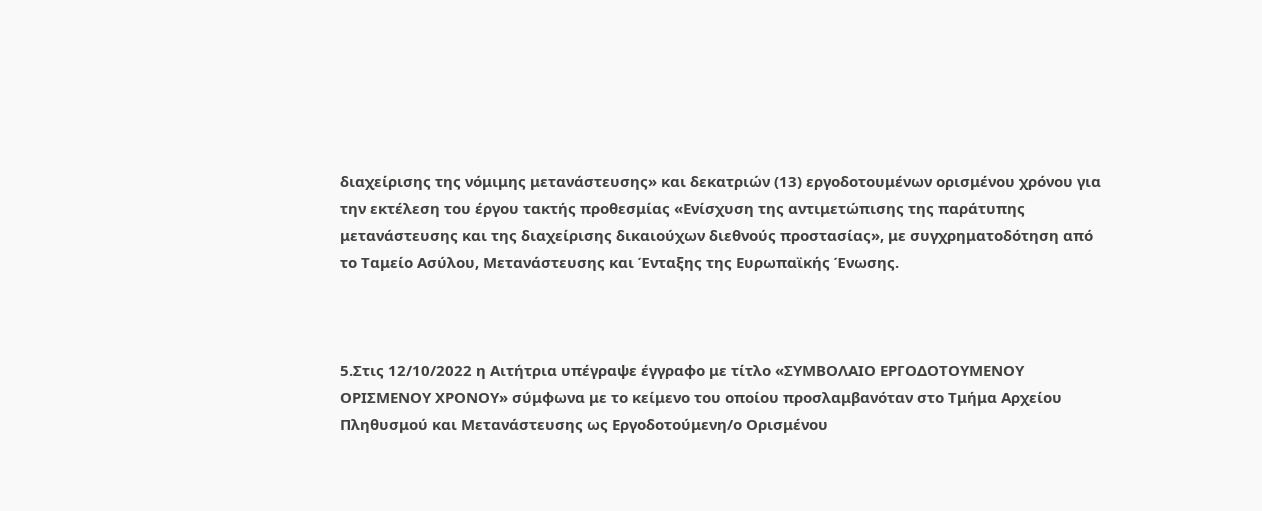διαχείρισης της νόμιμης μετανάστευσης» και δεκατριών (13) εργοδοτουμένων ορισμένου χρόνου για την εκτέλεση του έργου τακτής προθεσμίας «Ενίσχυση της αντιμετώπισης της παράτυπης μετανάστευσης και της διαχείρισης δικαιούχων διεθνούς προστασίας», με συγχρηματοδότηση από το Ταμείο Ασύλου, Μετανάστευσης και Ένταξης της Ευρωπαϊκής Ένωσης.



5.Στις 12/10/2022 η Αιτήτρια υπέγραψε έγγραφο με τίτλο «ΣΥΜΒΟΛΑΙΟ ΕΡΓΟΔΟΤΟΥΜΕΝΟΥ ΟΡΙΣΜΕΝΟΥ ΧΡΟΝΟΥ» σύμφωνα με το κείμενο του οποίου προσλαμβανόταν στο Τμήμα Αρχείου Πληθυσμού και Μετανάστευσης ως Εργοδοτούμενη/ο Ορισμένου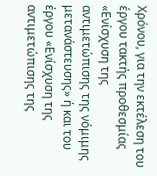Χρόνου, για την εκτέλεση του έργου τακτής προθεσμίας «Ενίσχυση της αντιμετώπισης της νόμιμης μετανάστευσης» ή και του έργου «Ενίσχυση της αντιμετώπισης της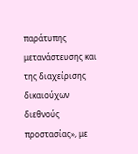παράτυπης μετανάστευσης και της διαχείρισης δικαιούχων διεθνούς προστασίας», με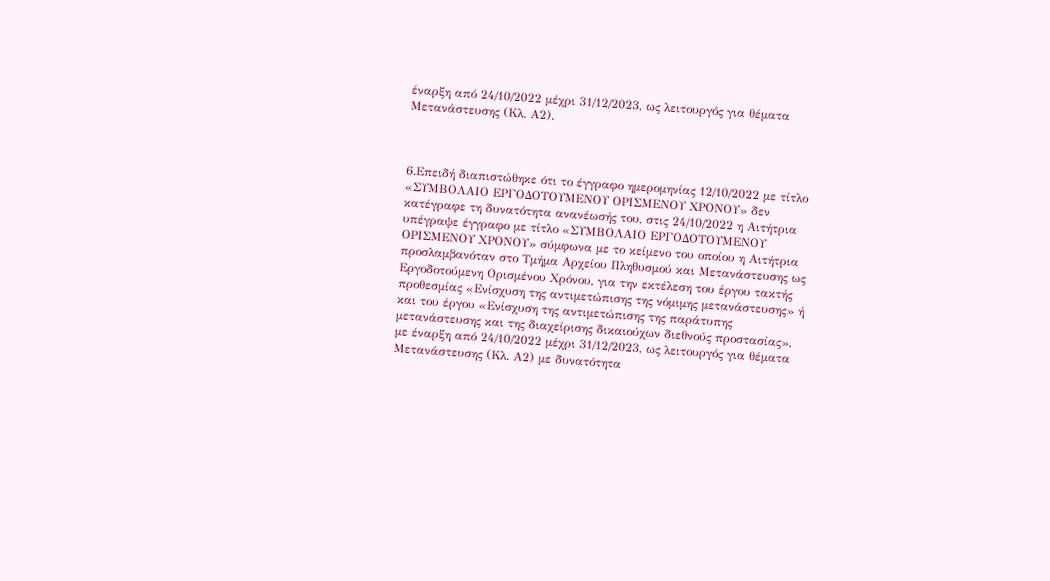έναρξη από 24/10/2022 μέχρι 31/12/2023, ως λειτουργός για θέματα Μετανάστευσης (Κλ. Α2).



6.Επειδή διαπιστώθηκε ότι το έγγραφο ημερομηνίας 12/10/2022 με τίτλο «ΣΥΜΒΟΛΑΙΟ ΕΡΓΟΔΟΤΟΥΜΕΝΟΥ ΟΡΙΣΜΕΝΟΥ ΧΡΟΝΟΥ» δεν κατέγραφε τη δυνατότητα ανανέωσής του, στις 24/10/2022 η Αιτήτρια υπέγραψε έγγραφο με τίτλο «ΣΥΜΒΟΛΑΙΟ ΕΡΓΟΔΟΤΟΥΜΕΝΟΥ ΟΡΙΣΜΕΝΟΥ ΧΡΟΝΟΥ» σύμφωνα με το κείμενο του οποίου η Αιτήτρια προσλαμβανόταν στο Τμήμα Αρχείου Πληθυσμού και Μετανάστευσης ως Εργοδοτούμενη Ορισμένου Χρόνου, για την εκτέλεση του έργου τακτής προθεσμίας «Ενίσχυση της αντιμετώπισης της νόμιμης μετανάστευσης» ή και του έργου «Ενίσχυση της αντιμετώπισης της παράτυπης μετανάστευσης και της διαχείρισης δικαιούχων διεθνούς προστασίας», με έναρξη από 24/10/2022 μέχρι 31/12/2023, ως λειτουργός για θέματα Μετανάστευσης (Κλ. Α2) με δυνατότητα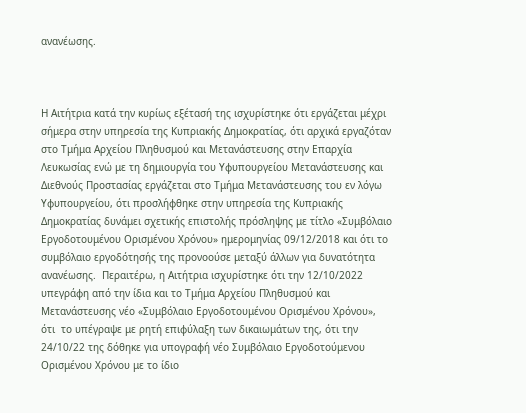ανανέωσης.



Η Αιτήτρια κατά την κυρίως εξέτασή της ισχυρίστηκε ότι εργάζεται μέχρι σήμερα στην υπηρεσία της Κυπριακής Δημοκρατίας, ότι αρχικά εργαζόταν στο Τμήμα Αρχείου Πληθυσμού και Μετανάστευσης στην Επαρχία Λευκωσίας ενώ με τη δημιουργία του Υφυπουργείου Μετανάστευσης και Διεθνούς Προστασίας εργάζεται στο Τμήμα Μετανάστευσης του εν λόγω Υφυπουργείου, ότι προσλήφθηκε στην υπηρεσία της Κυπριακής Δημοκρατίας δυνάμει σχετικής επιστολής πρόσληψης με τίτλο «Συμβόλαιο Εργοδοτουμένου Ορισμένου Χρόνου» ημερομηνίας 09/12/2018 και ότι το συμβόλαιο εργοδότησής της προνοούσε μεταξύ άλλων για δυνατότητα ανανέωσης.  Περαιτέρω, η Αιτήτρια ισχυρίστηκε ότι την 12/10/2022 υπεγράφη από την ίδια και το Τμήμα Αρχείου Πληθυσμού και Μετανάστευσης νέο «Συμβόλαιο Εργοδοτουμένου Ορισμένου Χρόνου», ότι  το υπέγραψε με ρητή επιφύλαξη των δικαιωμάτων της, ότι την 24/10/22 της δόθηκε για υπογραφή νέο Συμβόλαιο Εργοδοτούμενου Ορισμένου Χρόνου με το ίδιο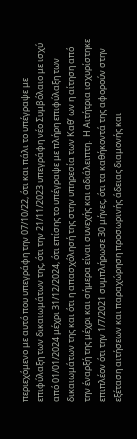περιεχόμενο με αυτό που υπεγράφη την 07/10/22, ότι και πάλι το υπέγραψε με επιφύλαξη των δικαιωμάτων της, ότι την 21/11/2023 υπεγράφη νέο Συμβόλαιο με ισχύ από 01/01/2024 μέχρι 31/12/2024, ότι επίσης το υπέγραψε με πλήρη επιφύλαξη των δικαιωμάτων της και ότι η απασχόλησή της στην υπηρεσία των Καθ’ ων η αίτηση από την έναρξή της μέχρι και σήμερα είναι συνεχής και αδιάλειπτη.  Η Αιτήτρια ισχυρίστηκε επιπλέον ότι την 1/7/2021 συμπλήρωσε 30 μήνες, ότι τα καθήκοντά της αφορούν στην εξέταση αιτήσεων και παραχώρηση προσωρινής άδειας διαμονής και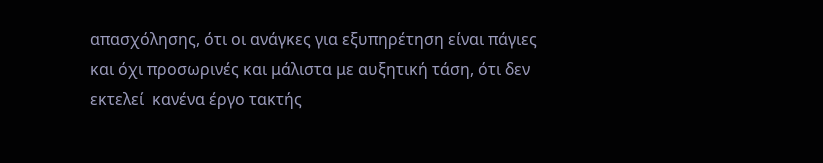απασχόλησης, ότι οι ανάγκες για εξυπηρέτηση είναι πάγιες και όχι προσωρινές και μάλιστα με αυξητική τάση, ότι δεν εκτελεί  κανένα έργο τακτής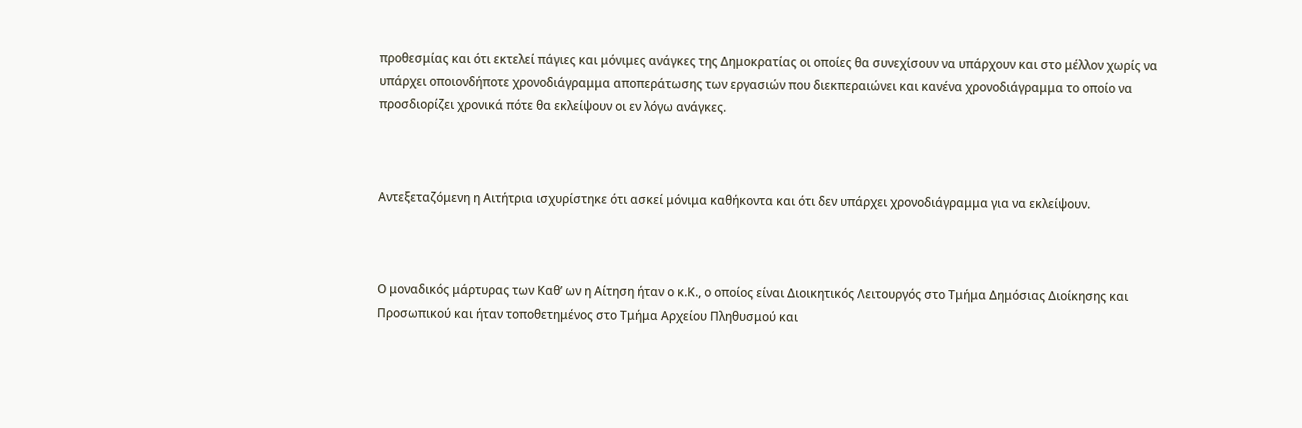προθεσμίας και ότι εκτελεί πάγιες και μόνιμες ανάγκες της Δημοκρατίας οι οποίες θα συνεχίσουν να υπάρχουν και στο μέλλον χωρίς να υπάρχει οποιονδήποτε χρονοδιάγραμμα αποπεράτωσης των εργασιών που διεκπεραιώνει και κανένα χρονοδιάγραμμα το οποίο να προσδιορίζει χρονικά πότε θα εκλείψουν οι εν λόγω ανάγκες.



Αντεξεταζόμενη η Αιτήτρια ισχυρίστηκε ότι ασκεί μόνιμα καθήκοντα και ότι δεν υπάρχει χρονοδιάγραμμα για να εκλείψουν.



Ο μοναδικός μάρτυρας των Καθ’ ων η Αίτηση ήταν ο κ.Κ., ο οποίος είναι Διοικητικός Λειτουργός στο Τμήμα Δημόσιας Διοίκησης και Προσωπικού και ήταν τοποθετημένος στο Τμήμα Αρχείου Πληθυσμού και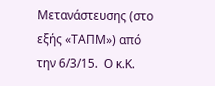Μετανάστευσης (στο εξής «ΤΑΠΜ») από την 6/3/15.  Ο κ.Κ.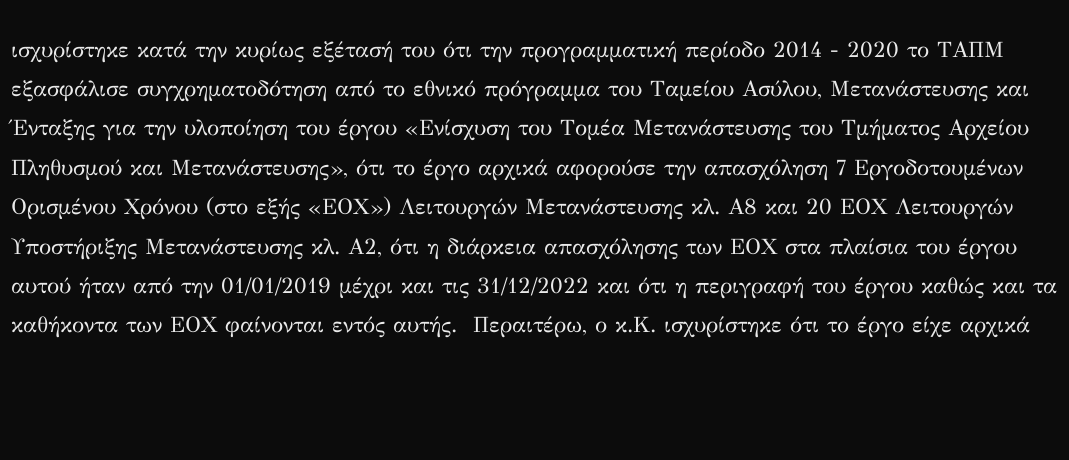ισχυρίστηκε κατά την κυρίως εξέτασή του ότι την προγραμματική περίοδο 2014 - 2020 το ΤΑΠΜ εξασφάλισε συγχρηματοδότηση από το εθνικό πρόγραμμα του Ταμείου Ασύλου, Μετανάστευσης και Ένταξης για την υλοποίηση του έργου «Ενίσχυση του Τομέα Μετανάστευσης του Τμήματος Αρχείου Πληθυσμού και Μετανάστευσης», ότι το έργο αρχικά αφορούσε την απασχόληση 7 Εργοδοτουμένων Ορισμένου Χρόνου (στο εξής «ΕΟΧ») Λειτουργών Μετανάστευσης κλ. Α8 και 20 ΕΟΧ Λειτουργών Υποστήριξης Μετανάστευσης κλ. Α2, ότι η διάρκεια απασχόλησης των ΕΟΧ στα πλαίσια του έργου αυτού ήταν από την 01/01/2019 μέχρι και τις 31/12/2022 και ότι η περιγραφή του έργου καθώς και τα καθήκοντα των ΕΟΧ φαίνονται εντός αυτής.  Περαιτέρω, ο κ.Κ. ισχυρίστηκε ότι το έργο είχε αρχικά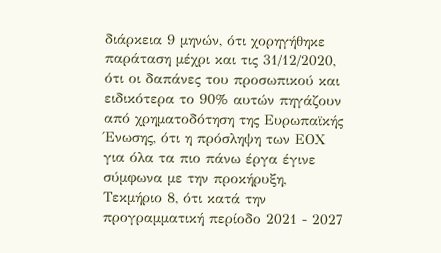διάρκεια 9 μηνών, ότι χορηγήθηκε παράταση μέχρι και τις 31/12/2020, ότι οι δαπάνες του προσωπικού και ειδικότερα το 90% αυτών πηγάζουν από χρηματοδότηση της Ευρωπαϊκής Ένωσης, ότι η πρόσληψη των ΕΟΧ για όλα τα πιο πάνω έργα έγινε σύμφωνα με την προκήρυξη, Τεκμήριο 8, ότι κατά την προγραμματική περίοδο 2021 - 2027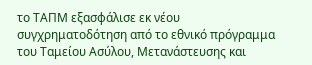το ΤΑΠΜ εξασφάλισε εκ νέου συγχρηματοδότηση από το εθνικό πρόγραμμα του Ταμείου Ασύλου, Μετανάστευσης και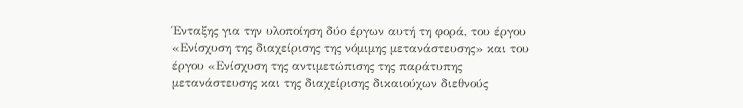Ένταξης για την υλοποίηση δύο έργων αυτή τη φορά, του έργου «Ενίσχυση της διαχείρισης της νόμιμης μετανάστευσης» και του έργου «Ενίσχυση της αντιμετώπισης της παράτυπης μετανάστευσης και της διαχείρισης δικαιούχων διεθνούς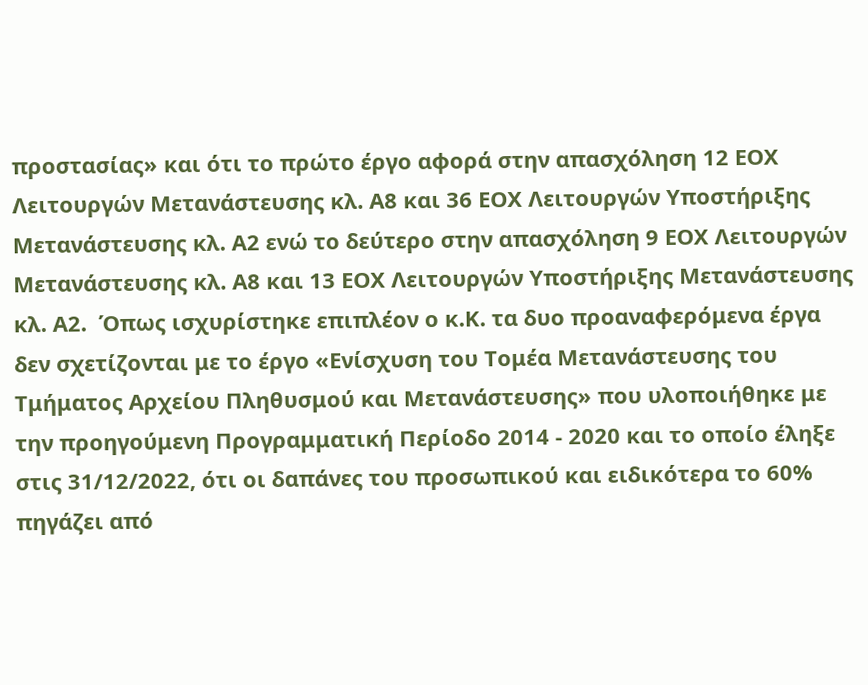προστασίας» και ότι το πρώτο έργο αφορά στην απασχόληση 12 ΕΟΧ Λειτουργών Μετανάστευσης κλ. Α8 και 36 ΕΟΧ Λειτουργών Υποστήριξης Μετανάστευσης κλ. Α2 ενώ το δεύτερο στην απασχόληση 9 ΕΟΧ Λειτουργών Μετανάστευσης κλ. Α8 και 13 ΕΟΧ Λειτουργών Υποστήριξης Μετανάστευσης κλ. Α2.  Όπως ισχυρίστηκε επιπλέον ο κ.Κ. τα δυο προαναφερόμενα έργα δεν σχετίζονται με το έργο «Ενίσχυση του Τομέα Μετανάστευσης του Τμήματος Αρχείου Πληθυσμού και Μετανάστευσης» που υλοποιήθηκε με την προηγούμενη Προγραμματική Περίοδο 2014 - 2020 και το οποίο έληξε στις 31/12/2022, ότι οι δαπάνες του προσωπικού και ειδικότερα το 60% πηγάζει από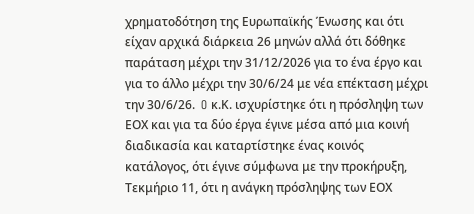χρηματοδότηση της Ευρωπαϊκής Ένωσης και ότι είχαν αρχικά διάρκεια 26 μηνών αλλά ότι δόθηκε παράταση μέχρι την 31/12/2026 για το ένα έργο και για το άλλο μέχρι την 30/6/24 με νέα επέκταση μέχρι την 30/6/26.  O κ.Κ. ισχυρίστηκε ότι η πρόσληψη των ΕΟΧ και για τα δύο έργα έγινε μέσα από μια κοινή διαδικασία και καταρτίστηκε ένας κοινός κατάλογος, ότι έγινε σύμφωνα με την προκήρυξη, Τεκμήριο 11, ότι η ανάγκη πρόσληψης των ΕΟΧ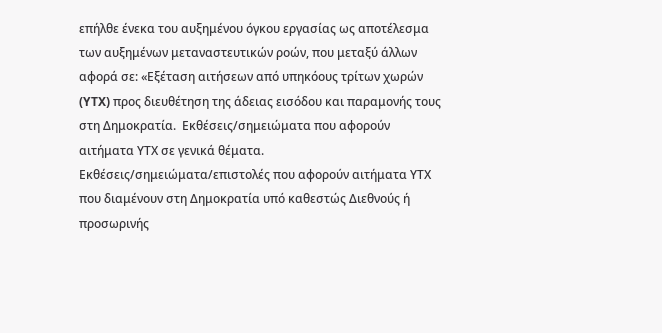επήλθε ένεκα του αυξημένου όγκου εργασίας ως αποτέλεσμα των αυξημένων μεταναστευτικών ροών, που μεταξύ άλλων αφορά σε: «Εξέταση αιτήσεων από υπηκόους τρίτων χωρών (YTX) προς διευθέτηση της άδειας εισόδου και παραμονής τους στη Δημοκρατία.  Εκθέσεις/σημειώματα που αφορούν αιτήματα ΥΤΧ σε γενικά θέματα.  Εκθέσεις/σημειώματα/επιστολές που αφορούν αιτήματα ΥΤΧ που διαμένουν στη Δημοκρατία υπό καθεστώς Διεθνούς ή προσωρινής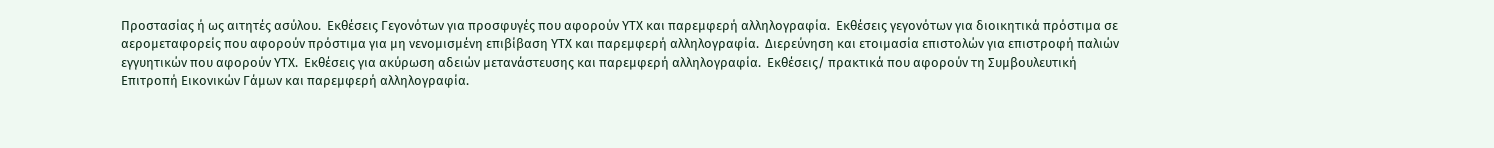Προστασίας ή ως αιτητές ασύλου.  Εκθέσεις Γεγονότων για προσφυγές που αφορούν ΥΤΧ και παρεμφερή αλληλογραφία.  Εκθέσεις γεγονότων για διοικητικά πρόστιμα σε αερομεταφορείς που αφορούν πρόστιμα για μη νενομισμένη επιβίβαση ΥΤΧ και παρεμφερή αλληλογραφία.  Διερεύνηση και ετοιμασία επιστολών για επιστροφή παλιών εγγυητικών που αφορούν ΥΤΧ.  Εκθέσεις για ακύρωση αδειών μετανάστευσης και παρεμφερή αλληλογραφία.  Εκθέσεις/ πρακτικά που αφορούν τη Συμβουλευτική Επιτροπή Εικονικών Γάμων και παρεμφερή αλληλογραφία.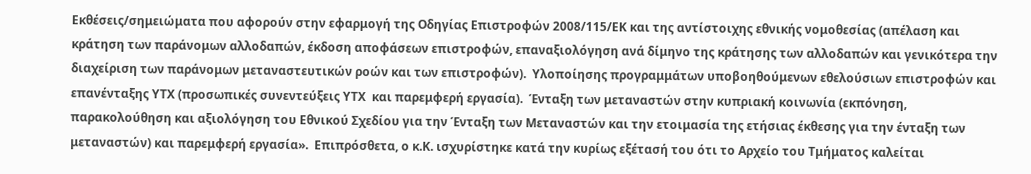Εκθέσεις/σημειώματα που αφορούν στην εφαρμογή της Οδηγίας Επιστροφών 2008/115/ΕΚ και της αντίστοιχης εθνικής νομοθεσίας (απέλαση και κράτηση των παράνομων αλλοδαπών, έκδοση αποφάσεων επιστροφών, επαναξιολόγηση ανά δίμηνο της κράτησης των αλλοδαπών και γενικότερα την διαχείριση των παράνομων μεταναστευτικών ροών και των επιστροφών).  Υλοποίησης προγραμμάτων υποβοηθούμενων εθελούσιων επιστροφών και επανένταξης ΥΤΧ (προσωπικές συνεντεύξεις ΥΤΧ  και παρεμφερή εργασία).  Ένταξη των μεταναστών στην κυπριακή κοινωνία (εκπόνηση, παρακολούθηση και αξιολόγηση του Εθνικού Σχεδίου για την Ένταξη των Μεταναστών και την ετοιμασία της ετήσιας έκθεσης για την ένταξη των μεταναστών) και παρεμφερή εργασία».  Επιπρόσθετα, ο κ.Κ. ισχυρίστηκε κατά την κυρίως εξέτασή του ότι το Αρχείο του Τμήματος καλείται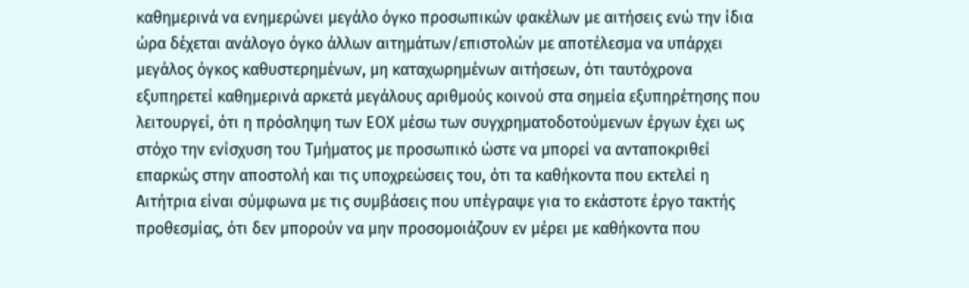καθημερινά να ενημερώνει μεγάλο όγκο προσωπικών φακέλων με αιτήσεις ενώ την ίδια ώρα δέχεται ανάλογο όγκο άλλων αιτημάτων/επιστολών με αποτέλεσμα να υπάρχει μεγάλος όγκος καθυστερημένων, μη καταχωρημένων αιτήσεων, ότι ταυτόχρονα εξυπηρετεί καθημερινά αρκετά μεγάλους αριθμούς κοινού στα σημεία εξυπηρέτησης που λειτουργεί, ότι η πρόσληψη των ΕΟΧ μέσω των συγχρηματοδοτούμενων έργων έχει ως στόχο την ενίσχυση του Τμήματος με προσωπικό ώστε να μπορεί να ανταποκριθεί επαρκώς στην αποστολή και τις υποχρεώσεις του, ότι τα καθήκοντα που εκτελεί η Αιτήτρια είναι σύμφωνα με τις συμβάσεις που υπέγραψε για το εκάστοτε έργο τακτής προθεσμίας, ότι δεν μπορούν να μην προσομοιάζουν εν μέρει με καθήκοντα που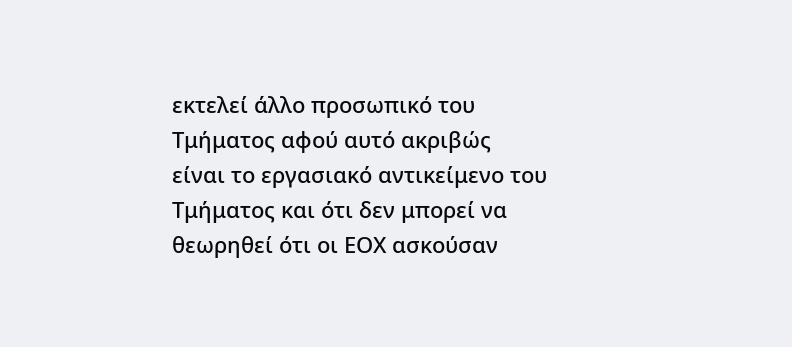εκτελεί άλλο προσωπικό του Τμήματος αφού αυτό ακριβώς είναι το εργασιακό αντικείμενο του Τμήματος και ότι δεν μπορεί να θεωρηθεί ότι οι ΕΟΧ ασκούσαν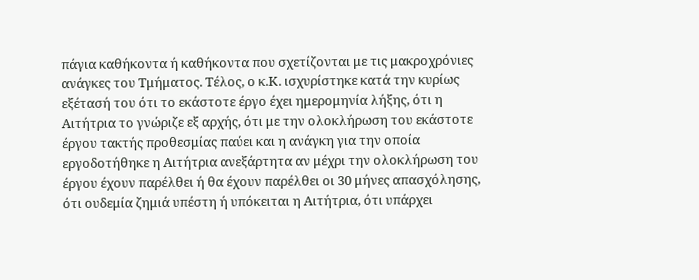πάγια καθήκοντα ή καθήκοντα που σχετίζονται με τις μακροχρόνιες ανάγκες του Τμήματος. Τέλος, ο κ.Κ. ισχυρίστηκε κατά την κυρίως εξέτασή του ότι το εκάστοτε έργο έχει ημερομηνία λήξης, ότι η Αιτήτρια το γνώριζε εξ αρχής, ότι με την ολοκλήρωση του εκάστοτε έργου τακτής προθεσμίας παύει και η ανάγκη για την οποία εργοδοτήθηκε η Αιτήτρια ανεξάρτητα αν μέχρι την ολοκλήρωση του έργου έχουν παρέλθει ή θα έχουν παρέλθει οι 30 μήνες απασχόλησης, ότι ουδεμία ζημιά υπέστη ή υπόκειται η Αιτήτρια, ότι υπάρχει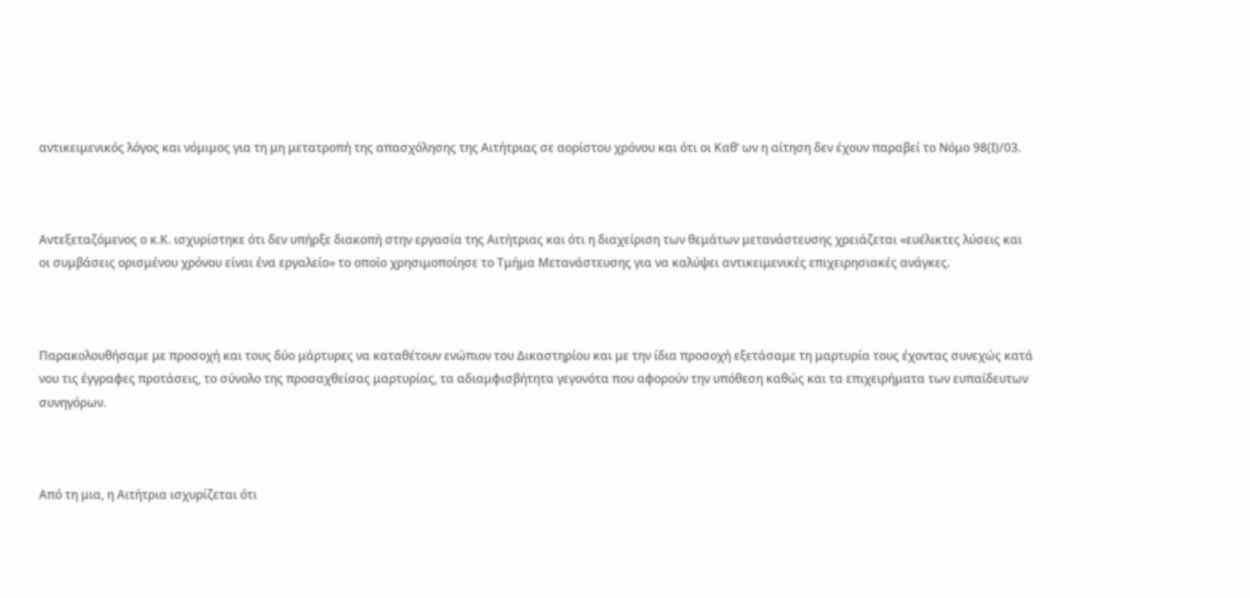αντικειμενικός λόγος και νόμιμος για τη μη μετατροπή της απασχόλησης της Αιτήτριας σε αορίστου χρόνου και ότι οι Καθ’ ων η αίτηση δεν έχουν παραβεί το Νόμο 98(Ι)/03.



Αντεξεταζόμενος ο κ.Κ. ισχυρίστηκε ότι δεν υπήρξε διακοπή στην εργασία της Αιτήτριας και ότι η διαχείριση των θεμάτων μετανάστευσης χρειάζεται «ευέλικτες λύσεις και οι συμβάσεις ορισμένου χρόνου είναι ένα εργαλείο» το οποίο χρησιμοποίησε το Τμήμα Μετανάστευσης για να καλύψει αντικειμενικές επιχειρησιακές ανάγκες.



Παρακολουθήσαμε με προσοχή και τους δύο μάρτυρες να καταθέτουν ενώπιον του Δικαστηρίου και με την ίδια προσοχή εξετάσαμε τη μαρτυρία τους έχοντας συνεχώς κατά νου τις έγγραφες προτάσεις, το σύνολο της προσαχθείσας μαρτυρίας, τα αδιαμφισβήτητα γεγονότα που αφορούν την υπόθεση καθώς και τα επιχειρήματα των ευπαίδευτων συνηγόρων.



Από τη μια, η Αιτήτρια ισχυρίζεται ότι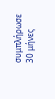συμπλήρωσε 30 μήνες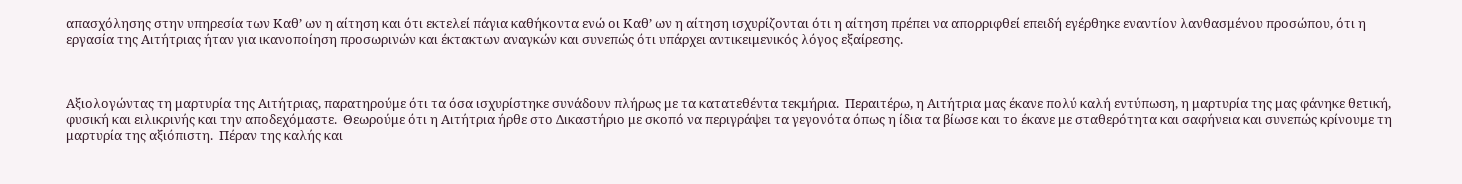απασχόλησης στην υπηρεσία των Καθ’ ων η αίτηση και ότι εκτελεί πάγια καθήκοντα ενώ οι Καθ’ ων η αίτηση ισχυρίζονται ότι η αίτηση πρέπει να απορριφθεί επειδή εγέρθηκε εναντίον λανθασμένου προσώπου, ότι η εργασία της Αιτήτριας ήταν για ικανοποίηση προσωρινών και έκτακτων αναγκών και συνεπώς ότι υπάρχει αντικειμενικός λόγος εξαίρεσης.



Αξιολογώντας τη μαρτυρία της Αιτήτριας, παρατηρούμε ότι τα όσα ισχυρίστηκε συνάδουν πλήρως με τα κατατεθέντα τεκμήρια.  Περαιτέρω, η Αιτήτρια μας έκανε πολύ καλή εντύπωση, η μαρτυρία της μας φάνηκε θετική, φυσική και ειλικρινής και την αποδεχόμαστε.  Θεωρούμε ότι η Αιτήτρια ήρθε στο Δικαστήριο με σκοπό να περιγράψει τα γεγονότα όπως η ίδια τα βίωσε και το έκανε με σταθερότητα και σαφήνεια και συνεπώς κρίνουμε τη μαρτυρία της αξιόπιστη.  Πέραν της καλής και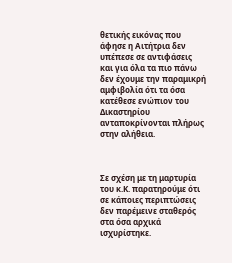θετικής εικόνας που άφησε η Αιτήτρια δεν υπέπεσε σε αντιφάσεις και για όλα τα πιο πάνω δεν έχουμε την παραμικρή αμφιβολία ότι τα όσα κατέθεσε ενώπιον του Δικαστηρίου ανταποκρίνονται πλήρως στην αλήθεια.



Σε σχέση με τη μαρτυρία του κ.Κ. παρατηρούμε ότι σε κάποιες περιπτώσεις δεν παρέμεινε σταθερός στα όσα αρχικά ισχυρίστηκε.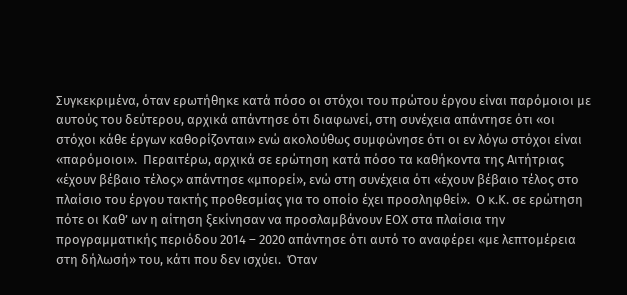Συγκεκριμένα, όταν ερωτήθηκε κατά πόσο οι στόχοι του πρώτου έργου είναι παρόμοιοι με αυτούς του δεύτερου, αρχικά απάντησε ότι διαφωνεί, στη συνέχεια απάντησε ότι «οι στόχοι κάθε έργων καθορίζονται» ενώ ακολούθως συμφώνησε ότι οι εν λόγω στόχοι είναι «παρόμοιοι».  Περαιτέρω, αρχικά σε ερώτηση κατά πόσο τα καθήκοντα της Αιτήτριας «έχουν βέβαιο τέλος» απάντησε «μπορεί», ενώ στη συνέχεια ότι «έχουν βέβαιο τέλος στο πλαίσιο του έργου τακτής προθεσμίας για το οποίο έχει προσληφθεί».  Ο κ.Κ. σε ερώτηση πότε οι Καθ’ ων η αίτηση ξεκίνησαν να προσλαμβάνουν ΕΟΧ στα πλαίσια την προγραμματικής περιόδου 2014 – 2020 απάντησε ότι αυτό το αναφέρει «με λεπτομέρεια στη δήλωσή» του, κάτι που δεν ισχύει.  Όταν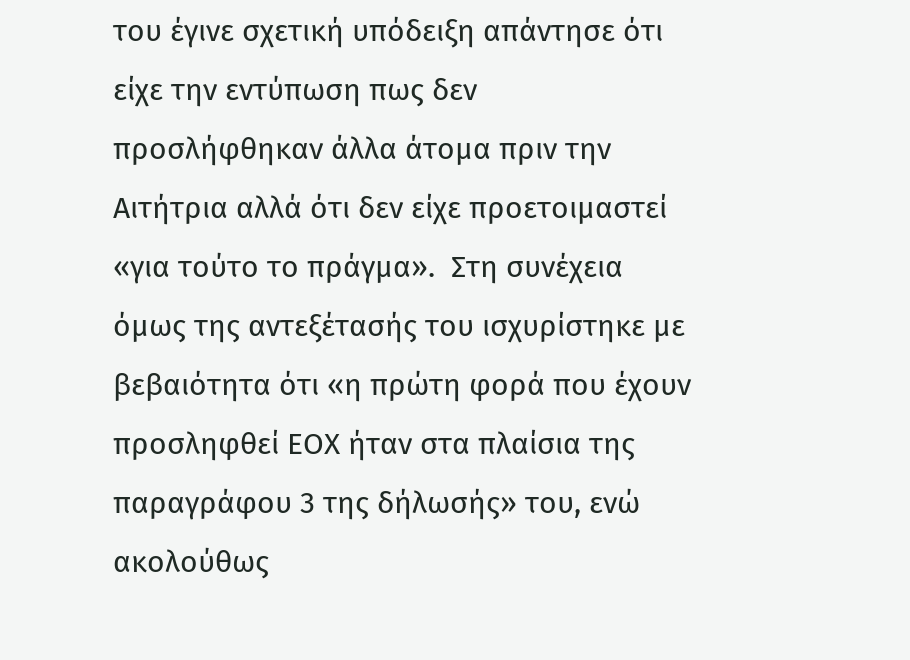του έγινε σχετική υπόδειξη απάντησε ότι είχε την εντύπωση πως δεν προσλήφθηκαν άλλα άτομα πριν την Αιτήτρια αλλά ότι δεν είχε προετοιμαστεί «για τούτο το πράγμα».  Στη συνέχεια όμως της αντεξέτασής του ισχυρίστηκε με βεβαιότητα ότι «η πρώτη φορά που έχουν προσληφθεί ΕΟΧ ήταν στα πλαίσια της παραγράφου 3 της δήλωσής» του, ενώ ακολούθως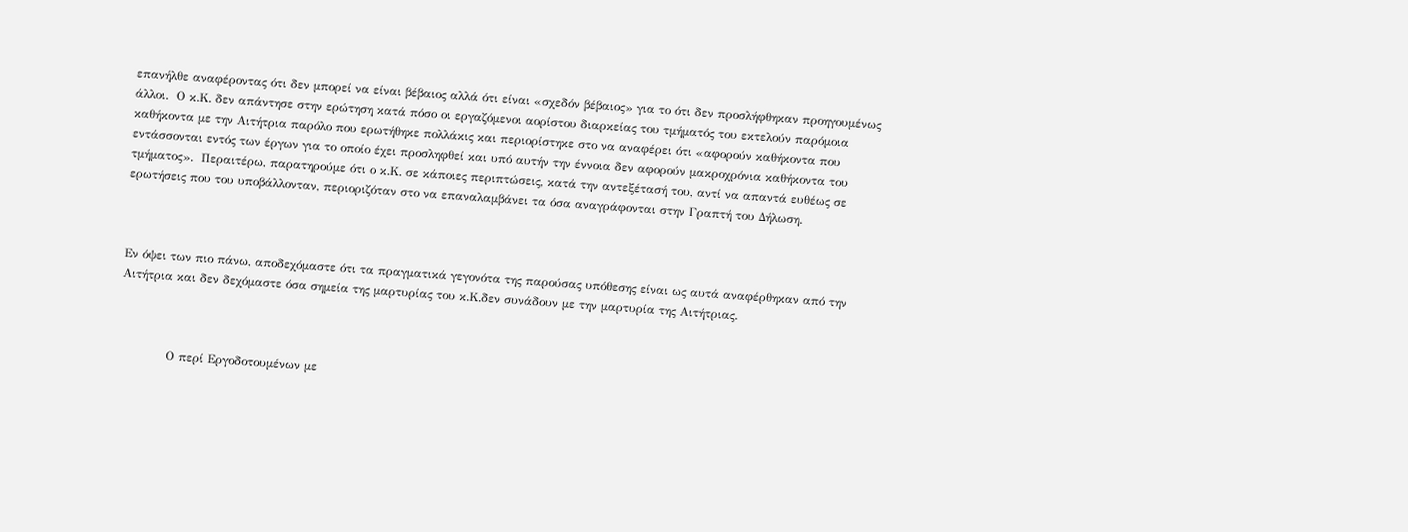επανήλθε αναφέροντας ότι δεν μπορεί να είναι βέβαιος αλλά ότι είναι «σχεδόν βέβαιος» για το ότι δεν προσλήφθηκαν προηγουμένως άλλοι.  Ο κ.Κ. δεν απάντησε στην ερώτηση κατά πόσο οι εργαζόμενοι αορίστου διαρκείας του τμήματός του εκτελούν παρόμοια καθήκοντα με την Αιτήτρια παρόλο που ερωτήθηκε πολλάκις και περιορίστηκε στο να αναφέρει ότι «αφορούν καθήκοντα που εντάσσονται εντός των έργων για το οποίο έχει προσληφθεί και υπό αυτήν την έννοια δεν αφορούν μακροχρόνια καθήκοντα του τμήματος».  Περαιτέρω, παρατηρούμε ότι ο κ.Κ. σε κάποιες περιπτώσεις, κατά την αντεξέτασή του, αντί να απαντά ευθέως σε ερωτήσεις που του υποβάλλονταν, περιοριζόταν στο να επαναλαμβάνει τα όσα αναγράφονται στην Γραπτή του Δήλωση.



Εν όψει των πιο πάνω, αποδεχόμαστε ότι τα πραγματικά γεγονότα της παρούσας υπόθεσης είναι ως αυτά αναφέρθηκαν από την Αιτήτρια και δεν δεχόμαστε όσα σημεία της μαρτυρίας του κ.Κ.δεν συνάδουν με την μαρτυρία της Αιτήτριας.



            Ο περί Εργοδοτουμένων με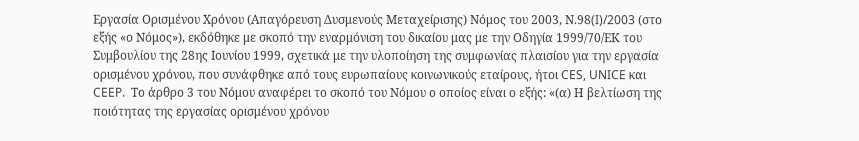Εργασία Ορισμένου Χρόνου (Απαγόρευση Δυσμενούς Μεταχείρισης) Νόμος του 2003, Ν.98(I)/2003 (στο εξής «ο Νόμος»), εκδόθηκε με σκοπό την εναρμόνιση του δικαίου μας με την Οδηγία 1999/70/ΕΚ του Συμβουλίου της 28ης Ιουνίου 1999, σχετικά με την υλοποίηση της συμφωνίας πλαισίου για την εργασία ορισμένου χρόνου, που συνάφθηκε από τους ευρωπαίους κοινωνικούς εταίρους, ήτοι CES, UNICE και CEEP.  Το άρθρο 3 του Νόμου αναφέρει το σκοπό του Νόμου ο οποίος είναι ο εξής: «(α) Η βελτίωση της ποιότητας της εργασίας ορισμένου χρόνου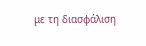με τη διασφάλιση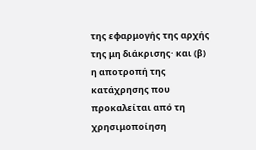της εφαρμογής της αρχής της μη διάκρισης· και (β) η αποτροπή της κατάχρησης που προκαλείται από τη χρησιμοποίηση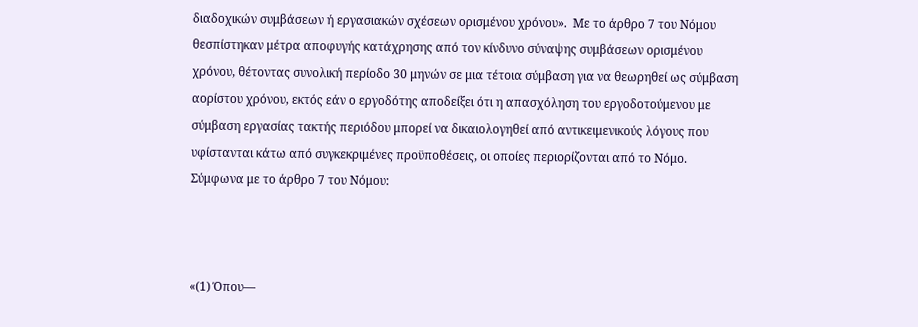διαδοχικών συμβάσεων ή εργασιακών σχέσεων ορισμένου χρόνου».  Με το άρθρο 7 του Νόμου θεσπίστηκαν μέτρα αποφυγής κατάχρησης από τον κίνδυνο σύναψης συμβάσεων ορισμένου χρόνου, θέτοντας συνολική περίοδο 30 μηνών σε μια τέτοια σύμβαση για να θεωρηθεί ως σύμβαση αορίστου χρόνου, εκτός εάν ο εργοδότης αποδείξει ότι η απασχόληση του εργοδοτούμενου με σύμβαση εργασίας τακτής περιόδου μπορεί να δικαιολογηθεί από αντικειμενικούς λόγους που υφίστανται κάτω από συγκεκριμένες προϋποθέσεις, οι οποίες περιορίζονται από το Νόμο.  Σύμφωνα με το άρθρο 7 του Νόμου:



«(1) Όπου—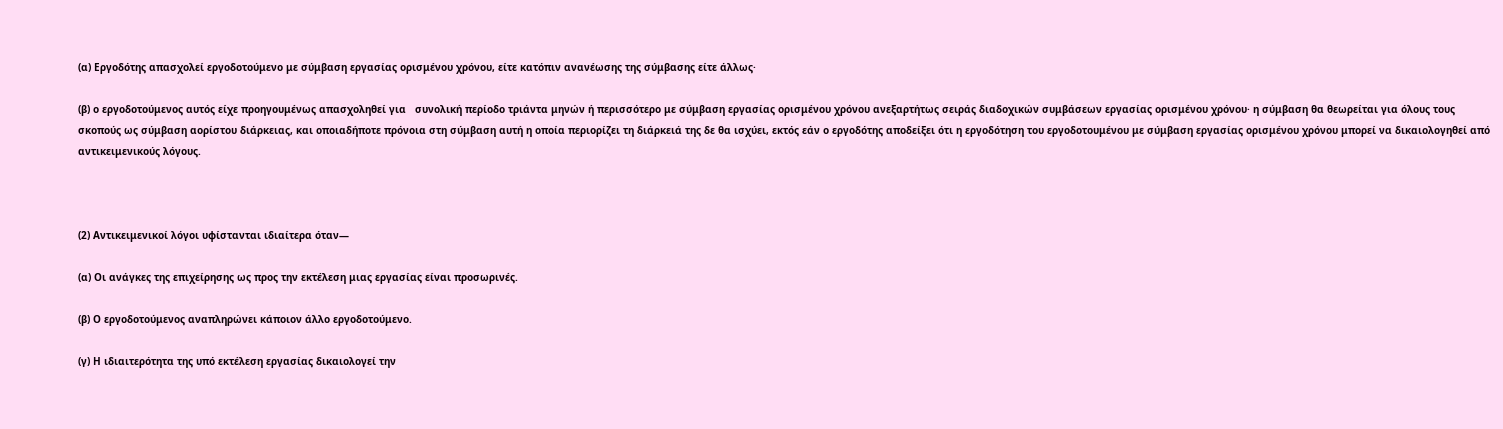(α) Εργοδότης απασχολεί εργοδοτούμενο με σύμβαση εργασίας ορισμένου χρόνου, είτε κατόπιν ανανέωσης της σύμβασης είτε άλλως·

(β) ο εργοδοτούμενος αυτός είχε προηγουμένως απασχοληθεί για   συνολική περίοδο τριάντα μηνών ή περισσότερο με σύμβαση εργασίας ορισμένου χρόνου ανεξαρτήτως σειράς διαδοχικών συμβάσεων εργασίας ορισμένου χρόνου· η σύμβαση θα θεωρείται για όλους τους σκοπούς ως σύμβαση αορίστου διάρκειας, και οποιαδήποτε πρόνοια στη σύμβαση αυτή η οποία περιορίζει τη διάρκειά της δε θα ισχύει, εκτός εάν ο εργοδότης αποδείξει ότι η εργοδότηση του εργοδοτουμένου με σύμβαση εργασίας ορισμένου χρόνου μπορεί να δικαιολογηθεί από αντικειμενικούς λόγους.



(2) Αντικειμενικοί λόγοι υφίστανται ιδιαίτερα όταν—

(α) Οι ανάγκες της επιχείρησης ως προς την εκτέλεση μιας εργασίας είναι προσωρινές.

(β) Ο εργοδοτούμενος αναπληρώνει κάποιον άλλο εργοδοτούμενο.

(γ) Η ιδιαιτερότητα της υπό εκτέλεση εργασίας δικαιολογεί την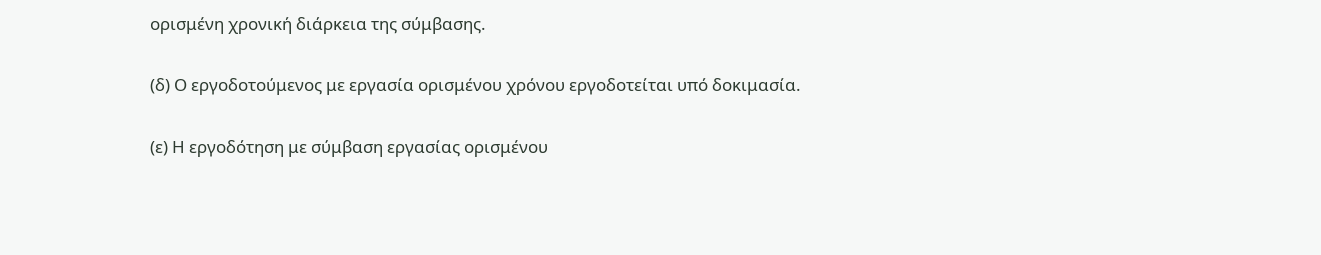ορισμένη χρονική διάρκεια της σύμβασης.

(δ) Ο εργοδοτούμενος με εργασία ορισμένου χρόνου εργοδοτείται υπό δοκιμασία.

(ε) Η εργοδότηση με σύμβαση εργασίας ορισμένου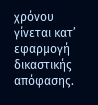χρόνου γίνεται κατ’ εφαρμογή δικαστικής απόφασης.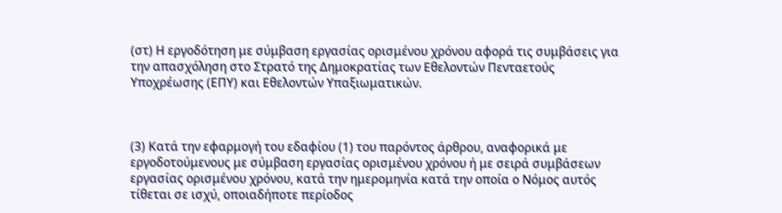(στ) Η εργοδότηση με σύμβαση εργασίας ορισμένου χρόνου αφορά τις συμβάσεις για την απασχόληση στο Στρατό της Δημοκρατίας των Εθελοντών Πενταετούς Υποχρέωσης (ΕΠΥ) και Εθελοντών Υπαξιωματικών.



(3) Κατά την εφαρμογή του εδαφίου (1) του παρόντος άρθρου, αναφορικά με εργοδοτούμενους με σύμβαση εργασίας ορισμένου χρόνου ή με σειρά συμβάσεων εργασίας ορισμένου χρόνου, κατά την ημερομηνία κατά την οποία ο Νόμος αυτός τίθεται σε ισχύ, οποιαδήποτε περίοδος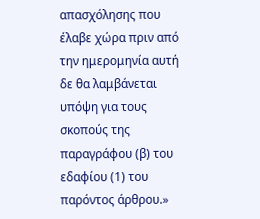απασχόλησης που έλαβε χώρα πριν από την ημερομηνία αυτή δε θα λαμβάνεται υπόψη για τους σκοπούς της παραγράφου (β) του εδαφίου (1) του παρόντος άρθρου.»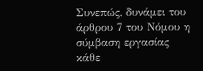Συνεπώς, δυνάμει του άρθρου 7 του Νόμου η σύμβαση εργασίας κάθε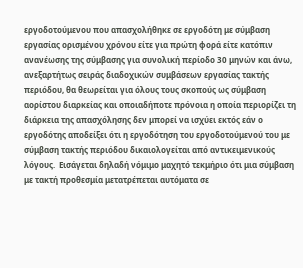εργοδοτούμενου που απασχολήθηκε σε εργοδότη με σύμβαση εργασίας ορισμένου χρόνου είτε για πρώτη φορά είτε κατόπιν ανανέωσης της σύμβασης για συνολική περίοδο 30 μηνών και άνω, ανεξαρτήτως σειράς διαδοχικών συμβάσεων εργασίας τακτής περιόδου, θα θεωρείται για όλους τους σκοπούς ως σύμβαση αορίστου διαρκείας και οποιαδήποτε πρόνοια η οποία περιορίζει τη διάρκεια της απασχόλησης δεν μπορεί να ισχύει εκτός εάν ο εργοδότης αποδείξει ότι η εργοδότηση του εργοδοτούμενού του με σύμβαση τακτής περιόδου δικαιολογείται από αντικειμενικούς λόγους.  Εισάγεται δηλαδή νόμιμο μαχητό τεκμήριο ότι μια σύμβαση με τακτή προθεσμία μετατρέπεται αυτόματα σε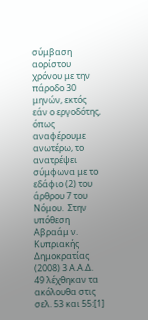σύμβαση αορίστου χρόνου με την πάροδο 30 μηνών, εκτός εάν ο εργοδότης, όπως αναφέρουμε ανωτέρω, το ανατρέψει σύμφωνα με το εδάφιο (2) του άρθρου 7 του Νόμου.  Στην υπόθεση Αβραάμ ν. Κυπριακής Δημοκρατίας (2008) 3 Α.Α.Δ. 49 λέχθηκαν τα ακόλουθα στις σελ. 53 και 55:[1]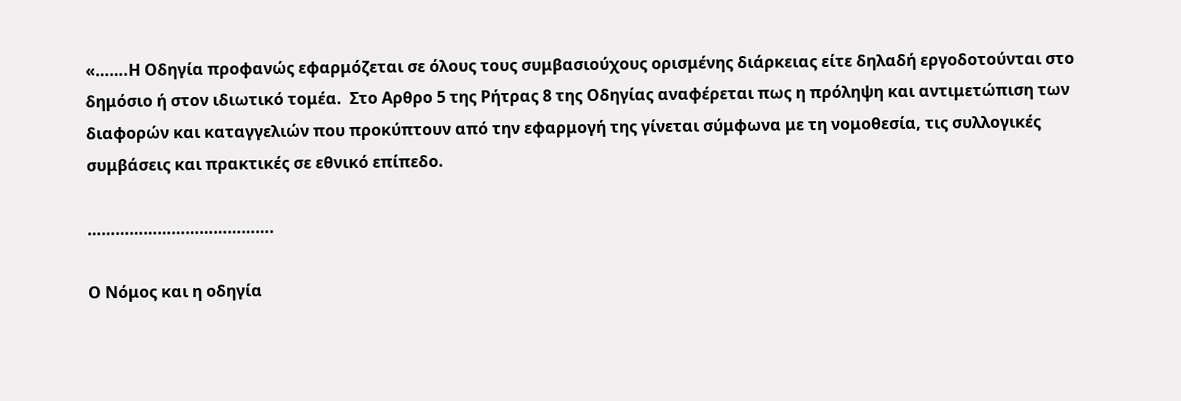«…….Η Οδηγία προφανώς εφαρμόζεται σε όλους τους συμβασιούχους ορισμένης διάρκειας είτε δηλαδή εργοδοτούνται στο δημόσιο ή στον ιδιωτικό τομέα.  Στο Αρθρο 5 της Ρήτρας 8 της Οδηγίας αναφέρεται πως η πρόληψη και αντιμετώπιση των διαφορών και καταγγελιών που προκύπτουν από την εφαρμογή της γίνεται σύμφωνα με τη νομοθεσία, τις συλλογικές συμβάσεις και πρακτικές σε εθνικό επίπεδο.

………………………………….

Ο Νόμος και η οδηγία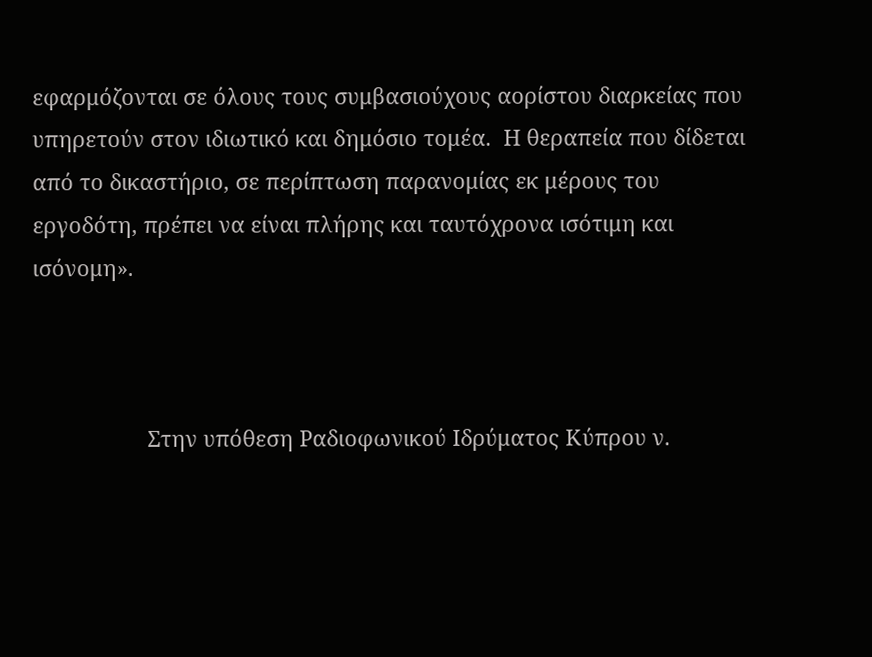εφαρμόζονται σε όλους τους συμβασιούχους αορίστου διαρκείας που υπηρετούν στον ιδιωτικό και δημόσιο τομέα.  Η θεραπεία που δίδεται από το δικαστήριο, σε περίπτωση παρανομίας εκ μέρους του εργοδότη, πρέπει να είναι πλήρης και ταυτόχρονα ισότιμη και ισόνομη».



                   Στην υπόθεση Ραδιοφωνικού Ιδρύματος Κύπρου ν.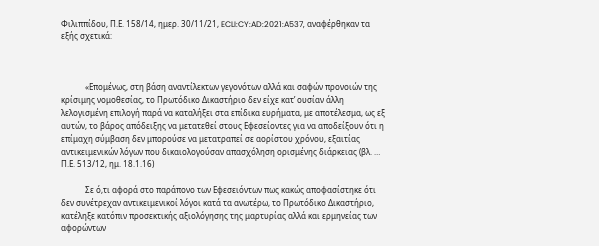Φιλιππίδου, Π.Ε. 158/14, ημερ. 30/11/21, ECLI:CY:AD:2021:A537, αναφέρθηκαν τα εξής σχετικά:



            «Επομένως, στη βάση αναντίλεκτων γεγονότων αλλά και σαφών προνοιών της κρίσιμης νομοθεσίας, το Πρωτόδικο Δικαστήριο δεν είχε κατ’ ουσίαν άλλη λελογισμένη επιλογή παρά να καταλήξει στα επίδικα ευρήματα, με αποτέλεσμα, ως εξ αυτών, το βάρος απόδειξης να μετατεθεί στους Εφεσείοντες για να αποδείξουν ότι η επίμαχη σύμβαση δεν μπορούσε να μετατραπεί σε αορίστου χρόνου, εξαιτίας αντικειμενικών λόγων που δικαιολογούσαν απασχόληση ορισμένης διάρκειας (βλ. … Π.Ε. 513/12, ημ. 18.1.16)

            Σε ό,τι αφορά στο παράπονο των Εφεσειόντων πως κακώς αποφασίστηκε ότι δεν συνέτρεχαν αντικειμενικοί λόγοι κατά τα ανωτέρω, το Πρωτόδικο Δικαστήριο, κατέληξε κατόπιν προσεκτικής αξιολόγησης της μαρτυρίας αλλά και ερμηνείας των αφορώντων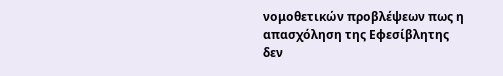νομοθετικών προβλέψεων πως η απασχόληση της Εφεσίβλητης δεν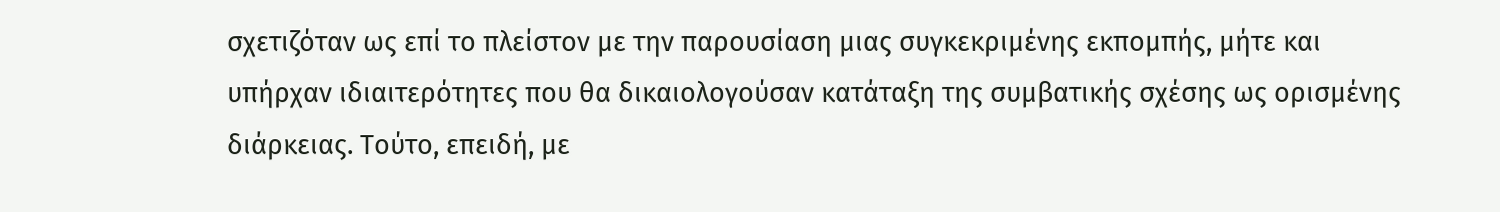σχετιζόταν ως επί το πλείστον με την παρουσίαση μιας συγκεκριμένης εκπομπής, μήτε και υπήρχαν ιδιαιτερότητες που θα δικαιολογούσαν κατάταξη της συμβατικής σχέσης ως ορισμένης διάρκειας. Τούτο, επειδή, με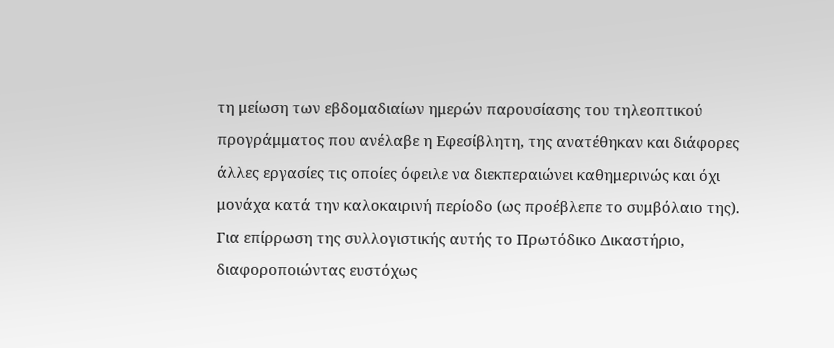τη μείωση των εβδομαδιαίων ημερών παρουσίασης του τηλεοπτικού προγράμματος που ανέλαβε η Εφεσίβλητη, της ανατέθηκαν και διάφορες άλλες εργασίες τις οποίες όφειλε να διεκπεραιώνει καθημερινώς και όχι μονάχα κατά την καλοκαιρινή περίοδο (ως προέβλεπε το συμβόλαιο της). Για επίρρωση της συλλογιστικής αυτής το Πρωτόδικο Δικαστήριο, διαφοροποιώντας ευστόχως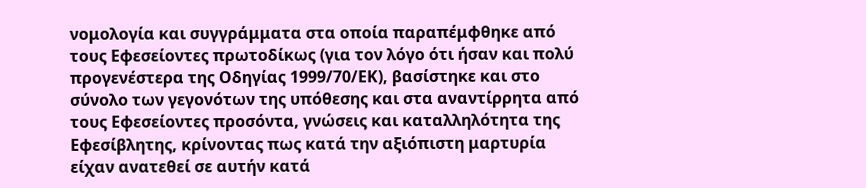νομολογία και συγγράμματα στα οποία παραπέμφθηκε από τους Εφεσείοντες πρωτοδίκως (για τον λόγο ότι ήσαν και πολύ προγενέστερα της Οδηγίας 1999/70/ΕΚ), βασίστηκε και στο σύνολο των γεγονότων της υπόθεσης και στα αναντίρρητα από τους Εφεσείοντες προσόντα, γνώσεις και καταλληλότητα της Εφεσίβλητης, κρίνοντας πως κατά την αξιόπιστη μαρτυρία είχαν ανατεθεί σε αυτήν κατά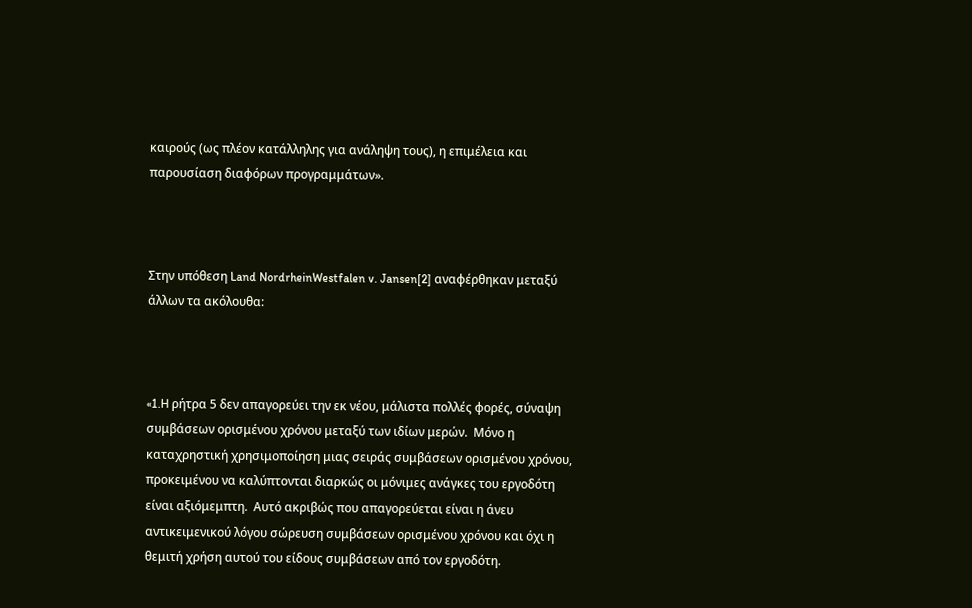καιρούς (ως πλέον κατάλληλης για ανάληψη τους), η επιμέλεια και παρουσίαση διαφόρων προγραμμάτων».



Στην υπόθεση Land NordrheinWestfalen v. Jansen[2] αναφέρθηκαν μεταξύ άλλων τα ακόλουθα:



«1.H ρήτρα 5 δεν απαγορεύει την εκ νέου, μάλιστα πολλές φορές, σύναψη συμβάσεων ορισμένου χρόνου μεταξύ των ιδίων μερών.  Μόνο η καταχρηστική χρησιμοποίηση μιας σειράς συμβάσεων ορισμένου χρόνου, προκειμένου να καλύπτονται διαρκώς οι μόνιμες ανάγκες του εργοδότη είναι αξιόμεμπτη.  Αυτό ακριβώς που απαγορεύεται είναι η άνευ αντικειμενικού λόγου σώρευση συμβάσεων ορισμένου χρόνου και όχι η θεμιτή χρήση αυτού του είδους συμβάσεων από τον εργοδότη.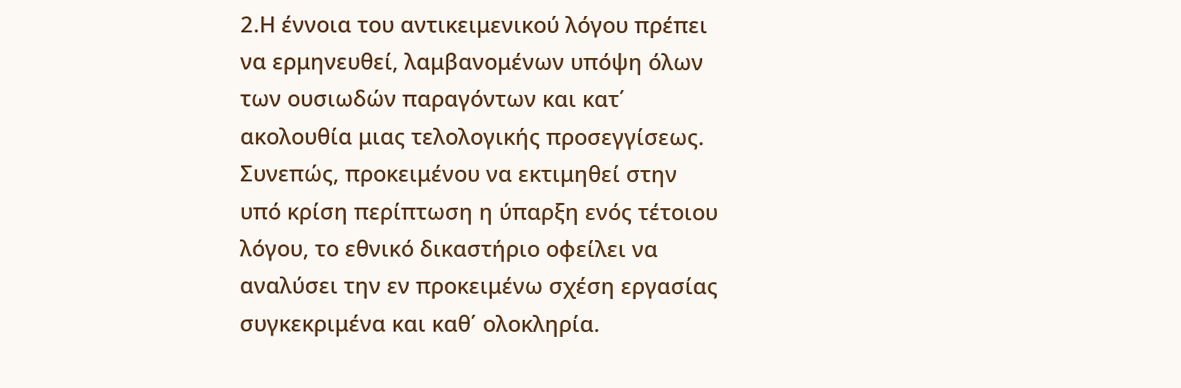2.Η έννοια του αντικειμενικού λόγου πρέπει να ερμηνευθεί, λαμβανομένων υπόψη όλων των ουσιωδών παραγόντων και κατ΄ ακολουθία μιας τελολογικής προσεγγίσεως.  Συνεπώς, προκειμένου να εκτιμηθεί στην υπό κρίση περίπτωση η ύπαρξη ενός τέτοιου λόγου, το εθνικό δικαστήριο οφείλει να αναλύσει την εν προκειμένω σχέση εργασίας συγκεκριμένα και καθ΄ ολοκληρία.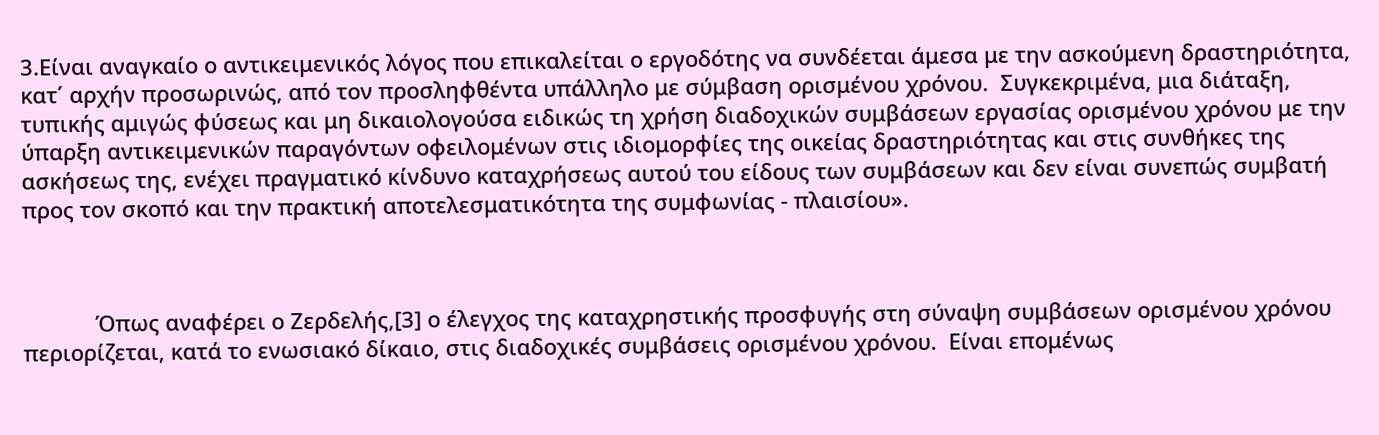3.Είναι αναγκαίο ο αντικειμενικός λόγος που επικαλείται ο εργοδότης να συνδέεται άμεσα με την ασκούμενη δραστηριότητα, κατ΄ αρχήν προσωρινώς, από τον προσληφθέντα υπάλληλο με σύμβαση ορισμένου χρόνου.  Συγκεκριμένα, μια διάταξη, τυπικής αμιγώς φύσεως και μη δικαιολογούσα ειδικώς τη χρήση διαδοχικών συμβάσεων εργασίας ορισμένου χρόνου με την ύπαρξη αντικειμενικών παραγόντων οφειλομένων στις ιδιομορφίες της οικείας δραστηριότητας και στις συνθήκες της ασκήσεως της, ενέχει πραγματικό κίνδυνο καταχρήσεως αυτού του είδους των συμβάσεων και δεν είναι συνεπώς συμβατή προς τον σκοπό και την πρακτική αποτελεσματικότητα της συμφωνίας - πλαισίου».



            Όπως αναφέρει ο Ζερδελής,[3] ο έλεγχος της καταχρηστικής προσφυγής στη σύναψη συμβάσεων ορισμένου χρόνου περιορίζεται, κατά το ενωσιακό δίκαιο, στις διαδοχικές συμβάσεις ορισμένου χρόνου.  Είναι επομένως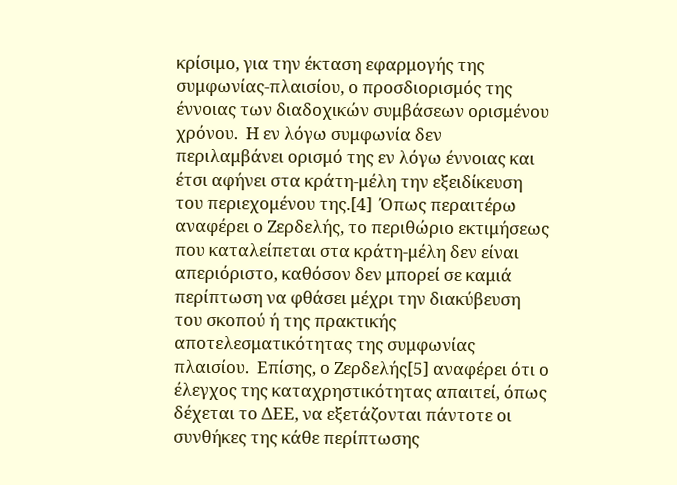κρίσιμο, για την έκταση εφαρμογής της συμφωνίας-πλαισίου, ο προσδιορισμός της έννοιας των διαδοχικών συμβάσεων ορισμένου χρόνου.  Η εν λόγω συμφωνία δεν περιλαμβάνει ορισμό της εν λόγω έννοιας και έτσι αφήνει στα κράτη-μέλη την εξειδίκευση του περιεχομένου της.[4]  Όπως περαιτέρω αναφέρει ο Ζερδελής, το περιθώριο εκτιμήσεως που καταλείπεται στα κράτη-μέλη δεν είναι απεριόριστο, καθόσον δεν μπορεί σε καμιά περίπτωση να φθάσει μέχρι την διακύβευση του σκοπού ή της πρακτικής αποτελεσματικότητας της συμφωνίας πλαισίου.  Επίσης, ο Ζερδελής[5] αναφέρει ότι ο έλεγχος της καταχρηστικότητας απαιτεί, όπως δέχεται το ΔΕΕ, να εξετάζονται πάντοτε οι συνθήκες της κάθε περίπτωσης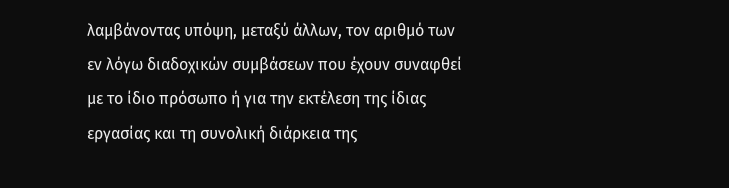λαμβάνοντας υπόψη, μεταξύ άλλων, τον αριθμό των εν λόγω διαδοχικών συμβάσεων που έχουν συναφθεί με το ίδιο πρόσωπο ή για την εκτέλεση της ίδιας εργασίας και τη συνολική διάρκεια της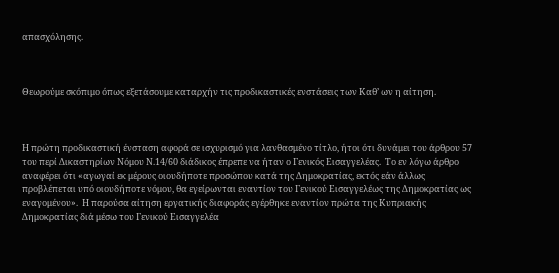απασχόλησης.



Θεωρούμε σκόπιμο όπως εξετάσουμε καταρχήν τις προδικαστικές ενστάσεις των Καθ’ ων η αίτηση.



Η πρώτη προδικαστική ένσταση αφορά σε ισχυρισμό για λανθασμένο τίτλο, ήτοι ότι δυνάμει του άρθρου 57 του περί Δικαστηρίων Νόμου Ν.14/60 διάδικος έπρεπε να ήταν ο Γενικός Εισαγγελέας.  Το εν λόγω άρθρο αναφέρει ότι «αγωγαί εκ μέρους οιουδήποτε προσώπου κατά της Δημοκρατίας, εκτός εάν άλλως προβλέπεται υπό οιουδήποτε νόμου, θα εγείρωνται εναντίον του Γενικού Εισαγγελέως της Δημοκρατίας ως εναγομένου».  Η παρούσα αίτηση εργατικής διαφοράς εγέρθηκε εναντίον πρώτα της Κυπριακής Δημοκρατίας διά μέσω του Γενικού Εισαγγελέα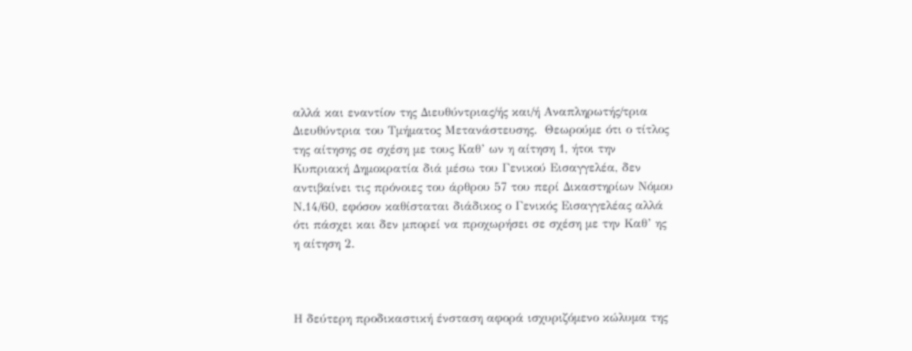αλλά και εναντίον της Διευθύντριας/ής και/ή Αναπληρωτής/τρια Διευθύντρια του Τμήματος Μετανάστευσης.  Θεωρούμε ότι ο τίτλος της αίτησης σε σχέση με τους Καθ’ ων η αίτηση 1, ήτοι την Κυπριακή Δημοκρατία διά μέσω του Γενικού Εισαγγελέα, δεν αντιβαίνει τις πρόνοιες του άρθρου 57 του περί Δικαστηρίων Νόμου Ν.14/60, εφόσον καθίσταται διάδικος ο Γενικός Εισαγγελέας αλλά ότι πάσχει και δεν μπορεί να προχωρήσει σε σχέση με την Καθ’ ης η αίτηση 2.



Η δεύτερη προδικαστική ένσταση αφορά ισχυριζόμενο κώλυμα της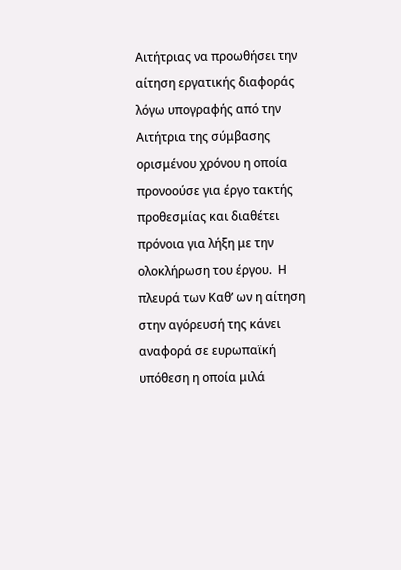Αιτήτριας να προωθήσει την αίτηση εργατικής διαφοράς λόγω υπογραφής από την Αιτήτρια της σύμβασης ορισμένου χρόνου η οποία προνοούσε για έργο τακτής προθεσμίας και διαθέτει πρόνοια για λήξη με την ολοκλήρωση του έργου.  Η πλευρά των Καθ’ ων η αίτηση στην αγόρευσή της κάνει αναφορά σε ευρωπαϊκή υπόθεση η οποία μιλά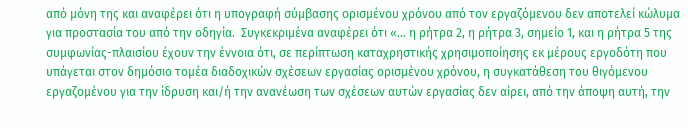από μόνη της και αναφέρει ότι η υπογραφή σύμβασης ορισμένου χρόνου από τον εργαζόμενου δεν αποτελεί κώλυμα για προστασία του από την οδηγία.  Συγκεκριμένα αναφέρει ότι «… η ρήτρα 2, η ρήτρα 3, σημείο 1, και η ρήτρα 5 της συμφωνίας-πλαισίου έχουν την έννοια ότι, σε περίπτωση καταχρηστικής χρησιμοποίησης εκ μέρους εργοδότη που υπάγεται στον δημόσιο τομέα διαδοχικών σχέσεων εργασίας ορισμένου χρόνου, η συγκατάθεση του θιγόμενου εργαζομένου για την ίδρυση και/ή την ανανέωση των σχέσεων αυτών εργασίας δεν αίρει, από την άποψη αυτή, την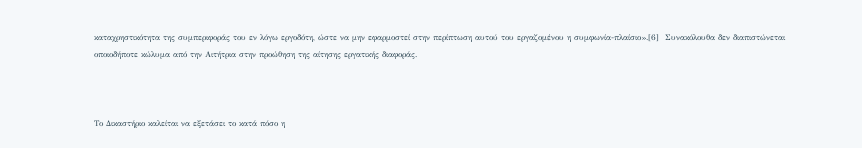καταχρηστικότητα της συμπεριφοράς του εν λόγω εργοδότη, ώστε να μην εφαρμοστεί στην περίπτωση αυτού του εργαζομένου η συμφωνία-πλαίσιο».[6]  Συνακόλουθα δεν διαπιστώνεται οποιοδήποτε κώλυμα από την Αιτήτρια στην προώθηση της αίτησης εργατικής διαφοράς.



Το Δικαστήριο καλείται να εξετάσει το κατά πόσο η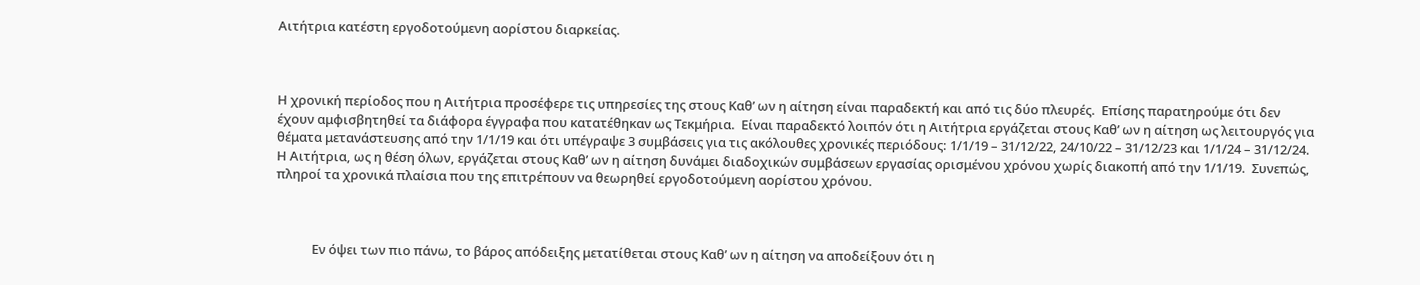Αιτήτρια κατέστη εργοδοτούμενη αορίστου διαρκείας.



Η χρονική περίοδος που η Αιτήτρια προσέφερε τις υπηρεσίες της στους Καθ’ ων η αίτηση είναι παραδεκτή και από τις δύο πλευρές.  Επίσης παρατηρούμε ότι δεν έχουν αμφισβητηθεί τα διάφορα έγγραφα που κατατέθηκαν ως Τεκμήρια.  Είναι παραδεκτό λοιπόν ότι η Αιτήτρια εργάζεται στους Καθ’ ων η αίτηση ως λειτουργός για θέματα μετανάστευσης από την 1/1/19 και ότι υπέγραψε 3 συμβάσεις για τις ακόλουθες χρονικές περιόδους: 1/1/19 – 31/12/22, 24/10/22 – 31/12/23 και 1/1/24 – 31/12/24.  Η Αιτήτρια, ως η θέση όλων, εργάζεται στους Καθ’ ων η αίτηση δυνάμει διαδοχικών συμβάσεων εργασίας ορισμένου χρόνου χωρίς διακοπή από την 1/1/19.  Συνεπώς, πληροί τα χρονικά πλαίσια που της επιτρέπουν να θεωρηθεί εργοδοτούμενη αορίστου χρόνου.



            Εν όψει των πιο πάνω, το βάρος απόδειξης μετατίθεται στους Καθ’ ων η αίτηση να αποδείξουν ότι η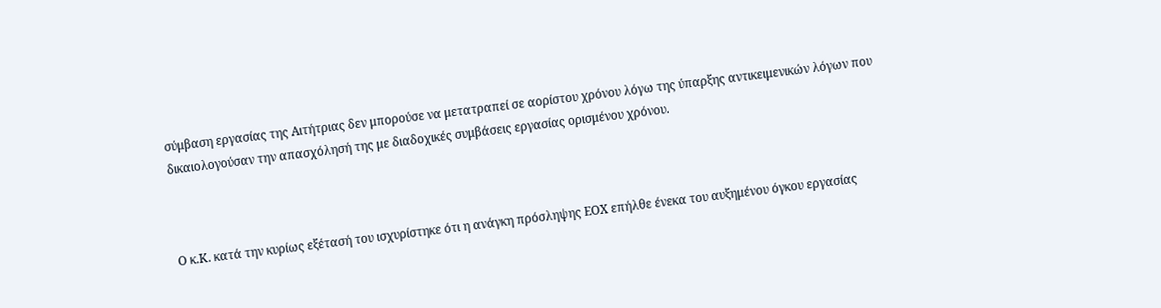σύμβαση εργασίας της Αιτήτριας δεν μπορούσε να μετατραπεί σε αορίστου χρόνου λόγω της ύπαρξης αντικειμενικών λόγων που δικαιολογούσαν την απασχόλησή της με διαδοχικές συμβάσεις εργασίας ορισμένου χρόνου.



Ο κ.Κ. κατά την κυρίως εξέτασή του ισχυρίστηκε ότι η ανάγκη πρόσληψης ΕΟΧ επήλθε ένεκα του αυξημένου όγκου εργασίας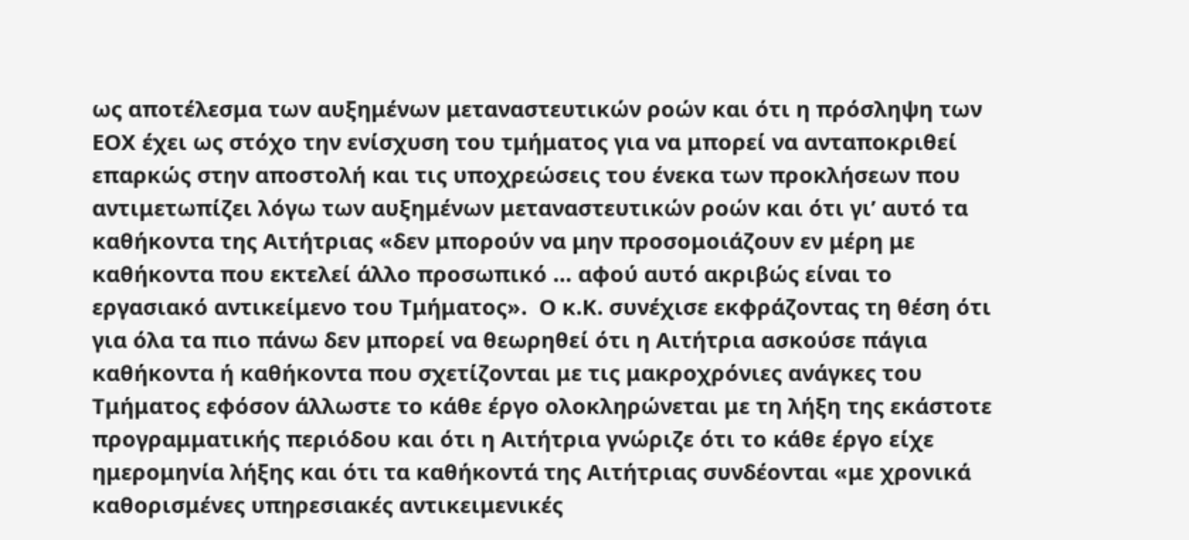ως αποτέλεσμα των αυξημένων μεταναστευτικών ροών και ότι η πρόσληψη των ΕΟΧ έχει ως στόχο την ενίσχυση του τμήματος για να μπορεί να ανταποκριθεί επαρκώς στην αποστολή και τις υποχρεώσεις του ένεκα των προκλήσεων που αντιμετωπίζει λόγω των αυξημένων μεταναστευτικών ροών και ότι γι’ αυτό τα καθήκοντα της Αιτήτριας «δεν μπορούν να μην προσομοιάζουν εν μέρη με καθήκοντα που εκτελεί άλλο προσωπικό … αφού αυτό ακριβώς είναι το εργασιακό αντικείμενο του Τμήματος».  Ο κ.Κ. συνέχισε εκφράζοντας τη θέση ότι για όλα τα πιο πάνω δεν μπορεί να θεωρηθεί ότι η Αιτήτρια ασκούσε πάγια καθήκοντα ή καθήκοντα που σχετίζονται με τις μακροχρόνιες ανάγκες του Τμήματος εφόσον άλλωστε το κάθε έργο ολοκληρώνεται με τη λήξη της εκάστοτε προγραμματικής περιόδου και ότι η Αιτήτρια γνώριζε ότι το κάθε έργο είχε ημερομηνία λήξης και ότι τα καθήκοντά της Αιτήτριας συνδέονται «με χρονικά καθορισμένες υπηρεσιακές αντικειμενικές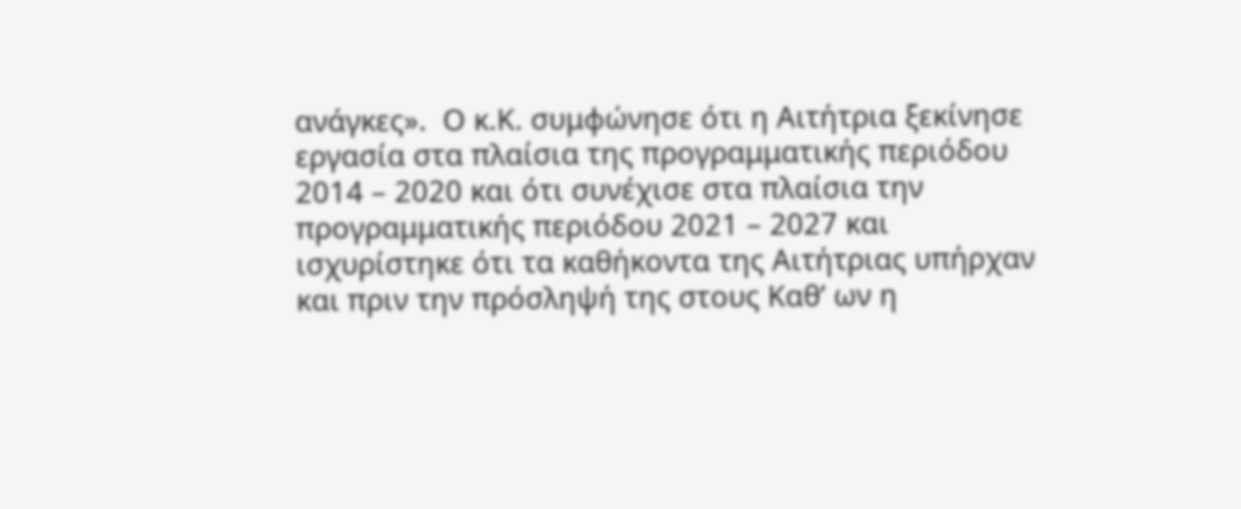ανάγκες».  Ο κ.Κ. συμφώνησε ότι η Αιτήτρια ξεκίνησε εργασία στα πλαίσια της προγραμματικής περιόδου 2014 – 2020 και ότι συνέχισε στα πλαίσια την προγραμματικής περιόδου 2021 – 2027 και ισχυρίστηκε ότι τα καθήκοντα της Αιτήτριας υπήρχαν και πριν την πρόσληψή της στους Καθ’ ων η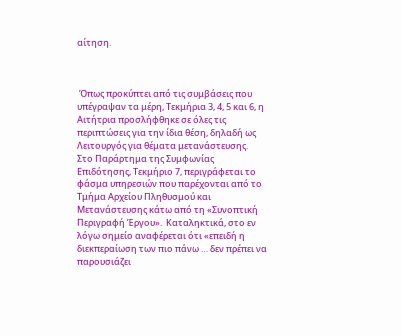αίτηση.



 Όπως προκύπτει από τις συμβάσεις που υπέγραψαν τα μέρη, Τεκμήρια 3, 4, 5 και 6, η Αιτήτρια προσλήφθηκε σε όλες τις περιπτώσεις για την ίδια θέση, δηλαδή ως Λειτουργός για θέματα μετανάστευσης.  Στο Παράρτημα της Συμφωνίας Επιδότησης, Τεκμήριο 7, περιγράφεται το φάσμα υπηρεσιών που παρέχονται από το Τμήμα Αρχείου Πληθυσμού και Μετανάστευσης κάτω από τη «Συνοπτική Περιγραφή Έργου».  Καταληκτικά, στο εν λόγω σημείο αναφέρεται ότι «επειδή η διεκπεραίωση των πιο πάνω … δεν πρέπει να παρουσιάζει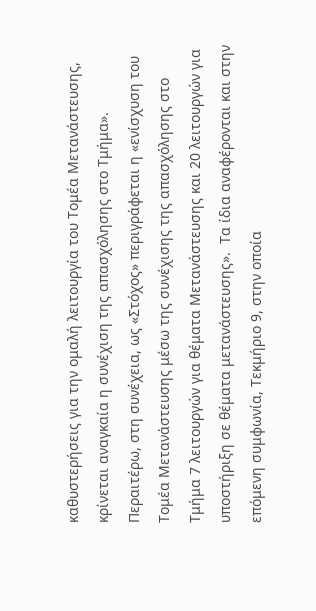καθυστερήσεις για την ομαλή λειτουργία του Τομέα Μετανάστευσης, κρίνεται αναγκαία η συνέχιση της απασχόλησης στο Τμήμα».  Περαιτέρω, στη συνέχεια, ως «Στόχος» περιγράφεται η «ενίσχυση του Τομέα Μετανάστευσης μέσω της συνέχισης της απασχόλησης στο Τμήμα 7 λειτουργών για θέματα Μετανάστευσης και 20 λειτουργών για υποστήριξη σε θέματα μετανάστευσης».  Τα ίδια αναφέρονται και στην επόμενη συμφωνία, Τεκμήριο 9, στην οποία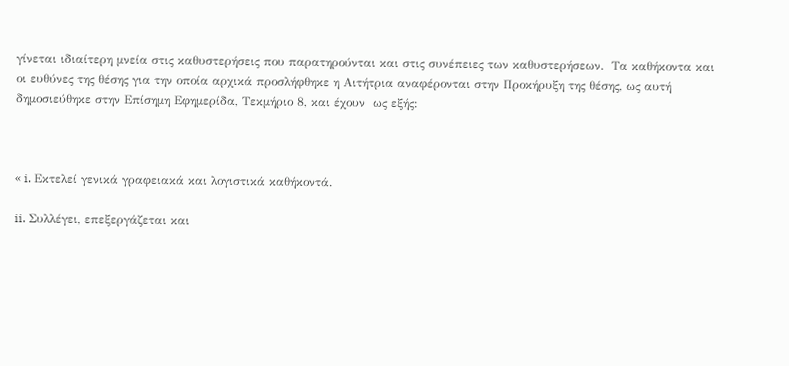γίνεται ιδιαίτερη μνεία στις καθυστερήσεις που παρατηρούνται και στις συνέπειες των καθυστερήσεων.  Τα καθήκοντα και οι ευθύνες της θέσης για την οποία αρχικά προσλήφθηκε η Αιτήτρια αναφέρονται στην Προκήρυξη της θέσης, ως αυτή δημοσιεύθηκε στην Επίσημη Εφημερίδα, Τεκμήριο 8, και έχουν  ως εξής:



« i. Εκτελεί γενικά γραφειακά και λογιστικά καθήκοντά.

ii. Συλλέγει, επεξεργάζεται και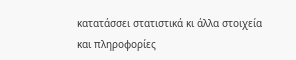κατατάσσει στατιστικά κι άλλα στοιχεία και πληροφορίες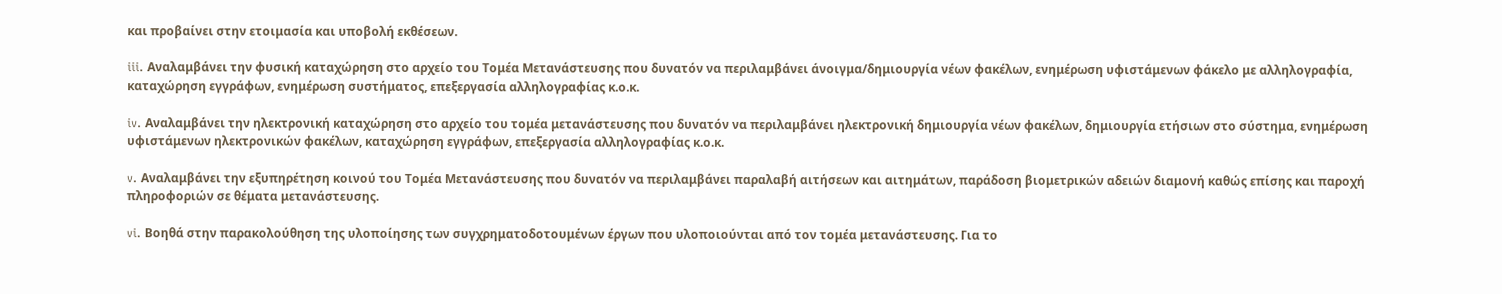και προβαίνει στην ετοιμασία και υποβολή εκθέσεων.

iii. Αναλαμβάνει την φυσική καταχώρηση στο αρχείο του Τομέα Μετανάστευσης που δυνατόν να περιλαμβάνει άνοιγμα/δημιουργία νέων φακέλων, ενημέρωση υφιστάμενων φάκελο με αλληλογραφία, καταχώρηση εγγράφων, ενημέρωση συστήματος, επεξεργασία αλληλογραφίας κ.ο.κ.

iv. Αναλαμβάνει την ηλεκτρονική καταχώρηση στο αρχείο του τομέα μετανάστευσης που δυνατόν να περιλαμβάνει ηλεκτρονική δημιουργία νέων φακέλων, δημιουργία ετήσιων στο σύστημα, ενημέρωση υφιστάμενων ηλεκτρονικών φακέλων, καταχώρηση εγγράφων, επεξεργασία αλληλογραφίας κ.ο.κ.

v. Αναλαμβάνει την εξυπηρέτηση κοινού του Τομέα Μετανάστευσης που δυνατόν να περιλαμβάνει παραλαβή αιτήσεων και αιτημάτων, παράδοση βιομετρικών αδειών διαμονή καθώς επίσης και παροχή πληροφοριών σε θέματα μετανάστευσης.

vi. Βοηθά στην παρακολούθηση της υλοποίησης των συγχρηματοδοτουμένων έργων που υλοποιούνται από τον τομέα μετανάστευσης. Για το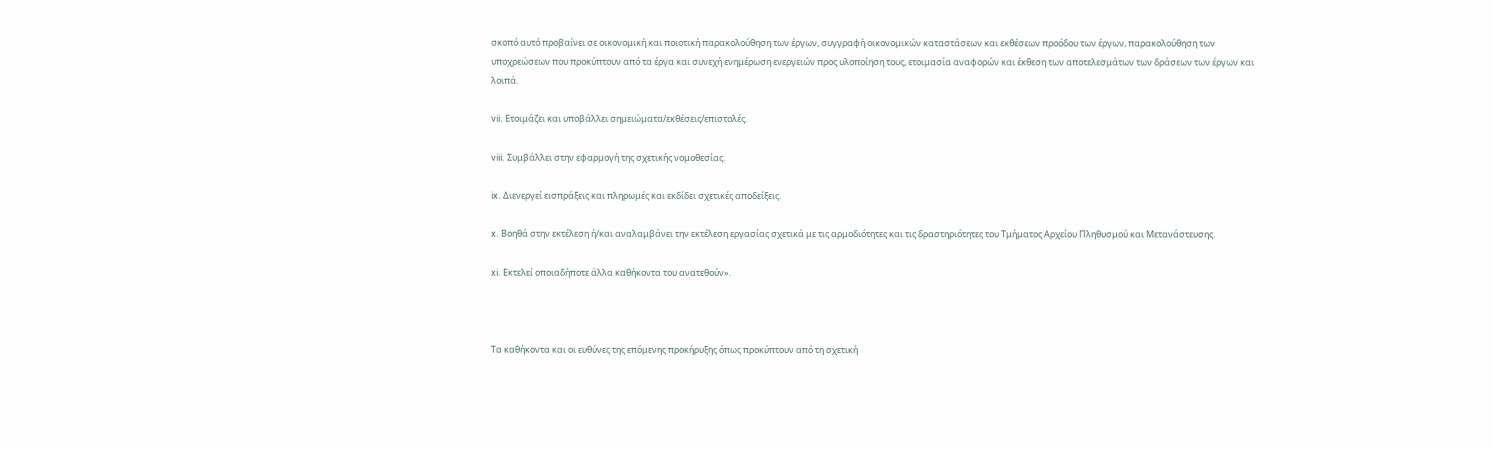σκοπό αυτό προβαίνει σε οικονομική και ποιοτική παρακολούθηση των έργων, συγγραφή οικονομικών καταστάσεων και εκθέσεων προόδου των έργων, παρακολούθηση των υποχρεώσεων που προκύπτουν από τα έργα και συνεχή ενημέρωση ενεργειών προς υλοποίηση τους, ετοιμασία αναφορών και έκθεση των αποτελεσμάτων των δράσεων των έργων και λοιπά.

vii. Ετοιμάζει και υποβάλλει σημειώματα/εκθέσεις/επιστολές.

viii. Συμβάλλει στην εφαρμογή της σχετικής νομοθεσίας.

ix. Διενεργεί εισπράξεις και πληρωμές και εκδίδει σχετικές αποδείξεις.

x. Βοηθά στην εκτέλεση ή/και αναλαμβάνει την εκτέλεση εργασίας σχετικά με τις αρμοδιότητες και τις δραστηριότητες του Τμήματος Αρχείου Πληθυσμού και Μετανάστευσης.

xi. Εκτελεί οποιαδήποτε άλλα καθήκοντα του ανατεθούν».



Τα καθήκοντα και οι ευθύνες της επόμενης προκήρυξης όπως προκύπτουν από τη σχετική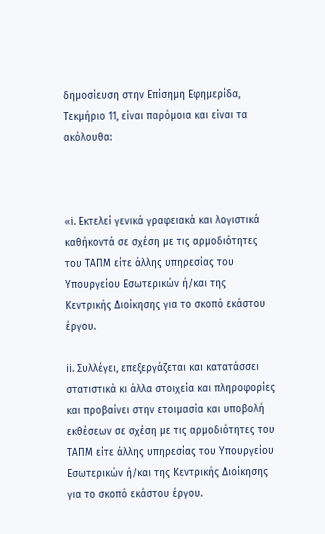δημοσίευση στην Επίσημη Εφημερίδα, Τεκμήριο 11, είναι παρόμοια και είναι τα ακόλουθα:



«i. Εκτελεί γενικά γραφειακά και λογιστικά καθήκοντά σε σχέση με τις αρμοδιότητες του ΤΑΠΜ είτε άλλης υπηρεσίας του Υπουργείου Εσωτερικών ή/και της Κεντρικής Διοίκησης για το σκοπό εκάστου έργου.

ii. Συλλέγει, επεξεργάζεται και κατατάσσει στατιστικά κι άλλα στοιχεία και πληροφορίες και προβαίνει στην ετοιμασία και υποβολή εκθέσεων σε σχέση με τις αρμοδιότητες του ΤΑΠΜ είτε άλλης υπηρεσίας του Υπουργείου Εσωτερικών ή/και της Κεντρικής Διοίκησης για το σκοπό εκάστου έργου.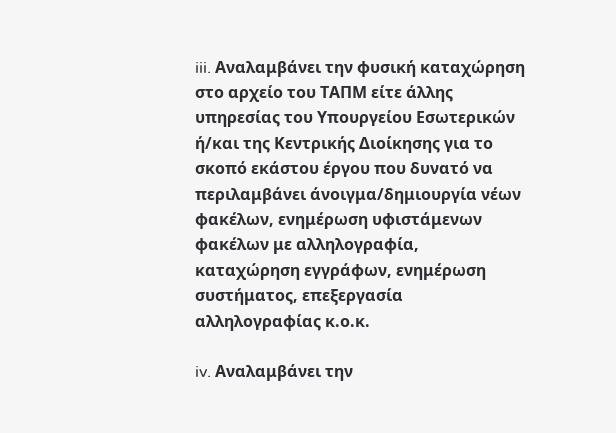iii. Αναλαμβάνει την φυσική καταχώρηση στο αρχείο του ΤΑΠΜ είτε άλλης υπηρεσίας του Υπουργείου Εσωτερικών ή/και της Κεντρικής Διοίκησης για το σκοπό εκάστου έργου που δυνατό να περιλαμβάνει άνοιγμα/δημιουργία νέων φακέλων, ενημέρωση υφιστάμενων φακέλων με αλληλογραφία, καταχώρηση εγγράφων, ενημέρωση συστήματος, επεξεργασία αλληλογραφίας κ.ο.κ.

iv. Αναλαμβάνει την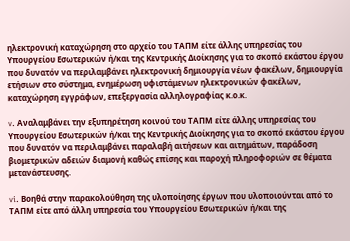ηλεκτρονική καταχώρηση στο αρχείο του ΤΑΠΜ είτε άλλης υπηρεσίας του Υπουργείου Εσωτερικών ή/και της Κεντρικής Διοίκησης για το σκοπό εκάστου έργου που δυνατόν να περιλαμβάνει ηλεκτρονική δημιουργία νέων φακέλων, δημιουργία ετήσιων στο σύστημα, ενημέρωση υφιστάμενων ηλεκτρονικών φακέλων, καταχώρηση εγγράφων, επεξεργασία αλληλογραφίας κ.ο.κ.

v. Αναλαμβάνει την εξυπηρέτηση κοινού του ΤΑΠΜ είτε άλλης υπηρεσίας του Υπουργείου Εσωτερικών ή/και της Κεντρικής Διοίκησης για το σκοπό εκάστου έργου που δυνατόν να περιλαμβάνει παραλαβή αιτήσεων και αιτημάτων, παράδοση βιομετρικών αδειών διαμονή καθώς επίσης και παροχή πληροφοριών σε θέματα μετανάστευσης.

vi. Βοηθά στην παρακολούθηση της υλοποίησης έργων που υλοποιούνται από το ΤΑΠΜ είτε από άλλη υπηρεσία του Υπουργείου Εσωτερικών ή/και της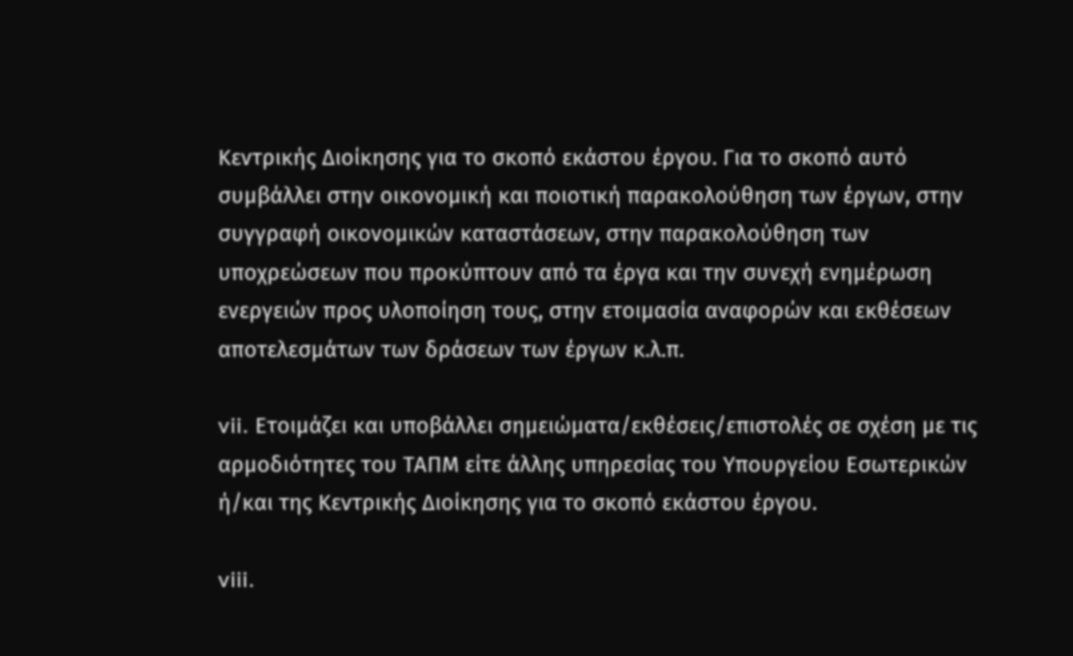Κεντρικής Διοίκησης για το σκοπό εκάστου έργου. Για το σκοπό αυτό συμβάλλει στην οικονομική και ποιοτική παρακολούθηση των έργων, στην συγγραφή οικονομικών καταστάσεων, στην παρακολούθηση των υποχρεώσεων που προκύπτουν από τα έργα και την συνεχή ενημέρωση ενεργειών προς υλοποίηση τους, στην ετοιμασία αναφορών και εκθέσεων αποτελεσμάτων των δράσεων των έργων κ.λ.π.

vii. Ετοιμάζει και υποβάλλει σημειώματα/εκθέσεις/επιστολές σε σχέση με τις αρμοδιότητες του ΤΑΠΜ είτε άλλης υπηρεσίας του Υπουργείου Εσωτερικών ή/και της Κεντρικής Διοίκησης για το σκοπό εκάστου έργου.

viii.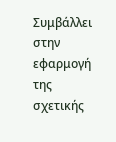Συμβάλλει στην εφαρμογή της σχετικής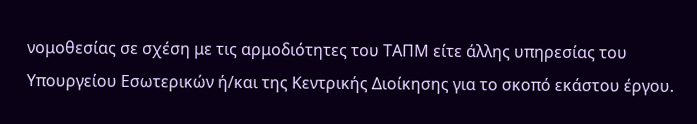νομοθεσίας σε σχέση με τις αρμοδιότητες του ΤΑΠΜ είτε άλλης υπηρεσίας του Υπουργείου Εσωτερικών ή/και της Κεντρικής Διοίκησης για το σκοπό εκάστου έργου.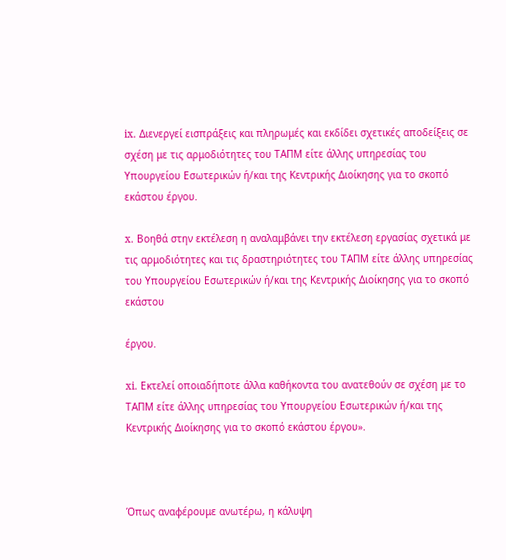ix. Διενεργεί εισπράξεις και πληρωμές και εκδίδει σχετικές αποδείξεις σε σχέση με τις αρμοδιότητες του ΤΑΠΜ είτε άλλης υπηρεσίας του Υπουργείου Εσωτερικών ή/και της Κεντρικής Διοίκησης για το σκοπό εκάστου έργου.

x. Βοηθά στην εκτέλεση η αναλαμβάνει την εκτέλεση εργασίας σχετικά με τις αρμοδιότητες και τις δραστηριότητες του ΤΑΠΜ είτε άλλης υπηρεσίας του Υπουργείου Εσωτερικών ή/και της Κεντρικής Διοίκησης για το σκοπό εκάστου

έργου.

xi. Εκτελεί οποιαδήποτε άλλα καθήκοντα του ανατεθούν σε σχέση με το ΤΑΠΜ είτε άλλης υπηρεσίας του Υπουργείου Εσωτερικών ή/και της Κεντρικής Διοίκησης για το σκοπό εκάστου έργου».



Όπως αναφέρουμε ανωτέρω, η κάλυψη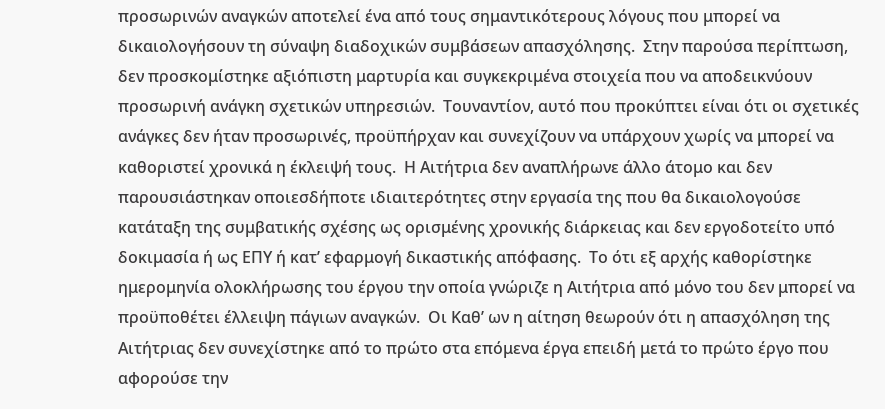προσωρινών αναγκών αποτελεί ένα από τους σημαντικότερους λόγους που μπορεί να δικαιολογήσουν τη σύναψη διαδοχικών συμβάσεων απασχόλησης.  Στην παρούσα περίπτωση, δεν προσκομίστηκε αξιόπιστη μαρτυρία και συγκεκριμένα στοιχεία που να αποδεικνύουν προσωρινή ανάγκη σχετικών υπηρεσιών.  Τουναντίον, αυτό που προκύπτει είναι ότι οι σχετικές ανάγκες δεν ήταν προσωρινές, προϋπήρχαν και συνεχίζουν να υπάρχουν χωρίς να μπορεί να καθοριστεί χρονικά η έκλειψή τους.  Η Αιτήτρια δεν αναπλήρωνε άλλο άτομο και δεν παρουσιάστηκαν οποιεσδήποτε ιδιαιτερότητες στην εργασία της που θα δικαιολογούσε κατάταξη της συμβατικής σχέσης ως ορισμένης χρονικής διάρκειας και δεν εργοδοτείτο υπό δοκιμασία ή ως ΕΠΥ ή κατ’ εφαρμογή δικαστικής απόφασης.  Το ότι εξ αρχής καθορίστηκε ημερομηνία ολοκλήρωσης του έργου την οποία γνώριζε η Αιτήτρια από μόνο του δεν μπορεί να προϋποθέτει έλλειψη πάγιων αναγκών.  Οι Καθ’ ων η αίτηση θεωρούν ότι η απασχόληση της Αιτήτριας δεν συνεχίστηκε από το πρώτο στα επόμενα έργα επειδή μετά το πρώτο έργο που αφορούσε την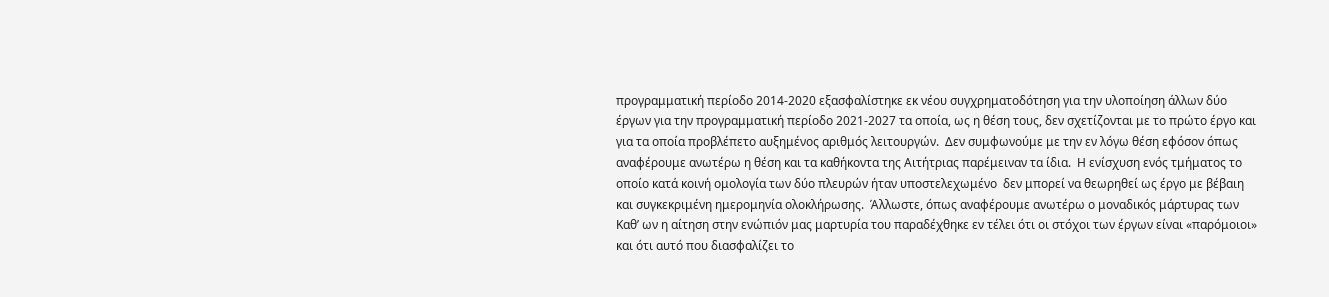προγραμματική περίοδο 2014-2020 εξασφαλίστηκε εκ νέου συγχρηματοδότηση για την υλοποίηση άλλων δύο έργων για την προγραμματική περίοδο 2021-2027 τα οποία, ως η θέση τους, δεν σχετίζονται με το πρώτο έργο και για τα οποία προβλέπετο αυξημένος αριθμός λειτουργών.  Δεν συμφωνούμε με την εν λόγω θέση εφόσον όπως αναφέρουμε ανωτέρω η θέση και τα καθήκοντα της Αιτήτριας παρέμειναν τα ίδια.  Η ενίσχυση ενός τμήματος το οποίο κατά κοινή ομολογία των δύο πλευρών ήταν υποστελεχωμένο  δεν μπορεί να θεωρηθεί ως έργο με βέβαιη και συγκεκριμένη ημερομηνία ολοκλήρωσης.  Άλλωστε, όπως αναφέρουμε ανωτέρω ο μοναδικός μάρτυρας των Καθ’ ων η αίτηση στην ενώπιόν μας μαρτυρία του παραδέχθηκε εν τέλει ότι οι στόχοι των έργων είναι «παρόμοιοι» και ότι αυτό που διασφαλίζει το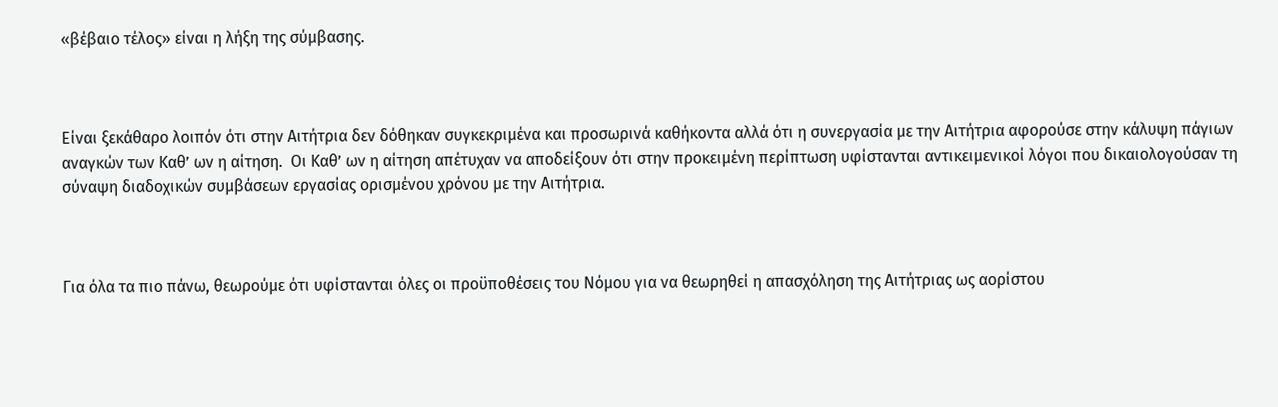«βέβαιο τέλος» είναι η λήξη της σύμβασης.



Είναι ξεκάθαρο λοιπόν ότι στην Αιτήτρια δεν δόθηκαν συγκεκριμένα και προσωρινά καθήκοντα αλλά ότι η συνεργασία με την Αιτήτρια αφορούσε στην κάλυψη πάγιων αναγκών των Καθ’ ων η αίτηση.  Οι Καθ’ ων η αίτηση απέτυχαν να αποδείξουν ότι στην προκειμένη περίπτωση υφίστανται αντικειμενικοί λόγοι που δικαιολογούσαν τη σύναψη διαδοχικών συμβάσεων εργασίας ορισμένου χρόνου με την Αιτήτρια.



Για όλα τα πιο πάνω, θεωρούμε ότι υφίστανται όλες οι προϋποθέσεις του Νόμου για να θεωρηθεί η απασχόληση της Αιτήτριας ως αορίστου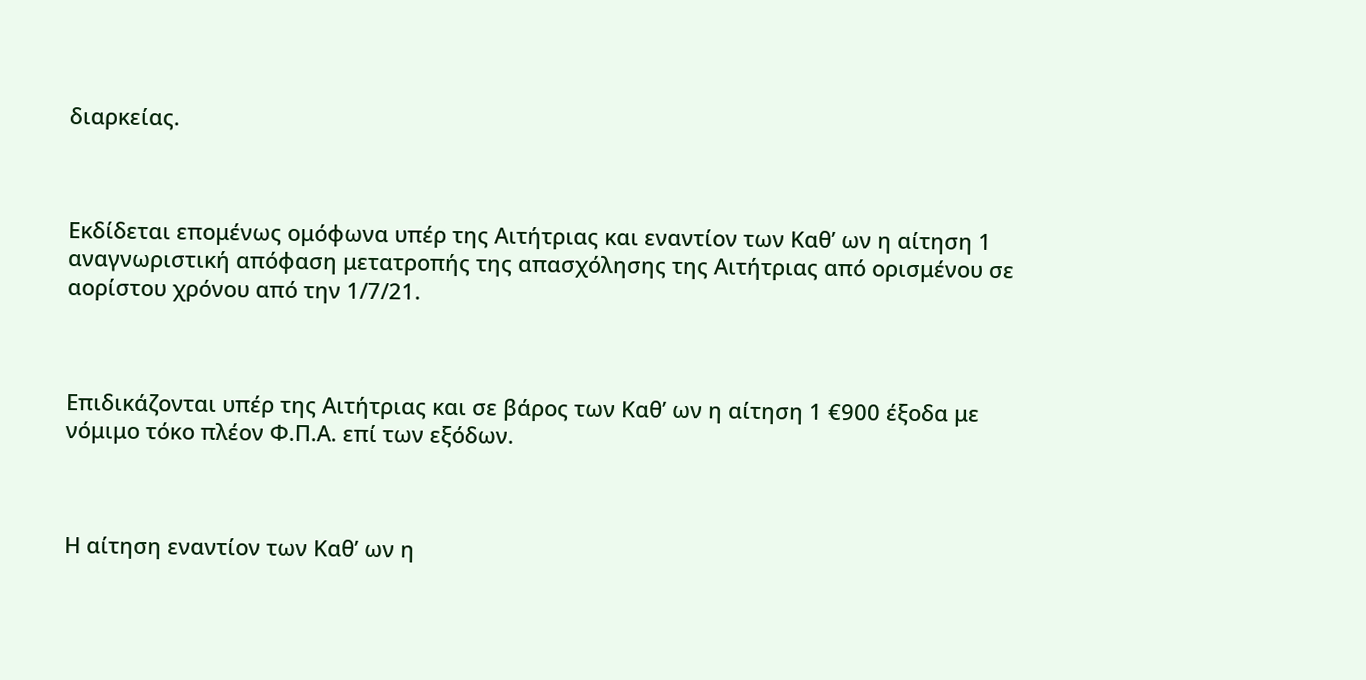διαρκείας.



Εκδίδεται επομένως ομόφωνα υπέρ της Αιτήτριας και εναντίον των Καθ’ ων η αίτηση 1 αναγνωριστική απόφαση μετατροπής της απασχόλησης της Αιτήτριας από ορισμένου σε αορίστου χρόνου από την 1/7/21.



Επιδικάζονται υπέρ της Αιτήτριας και σε βάρος των Καθ’ ων η αίτηση 1 €900 έξοδα με νόμιμο τόκο πλέον Φ.Π.Α. επί των εξόδων.



Η αίτηση εναντίον των Καθ’ ων η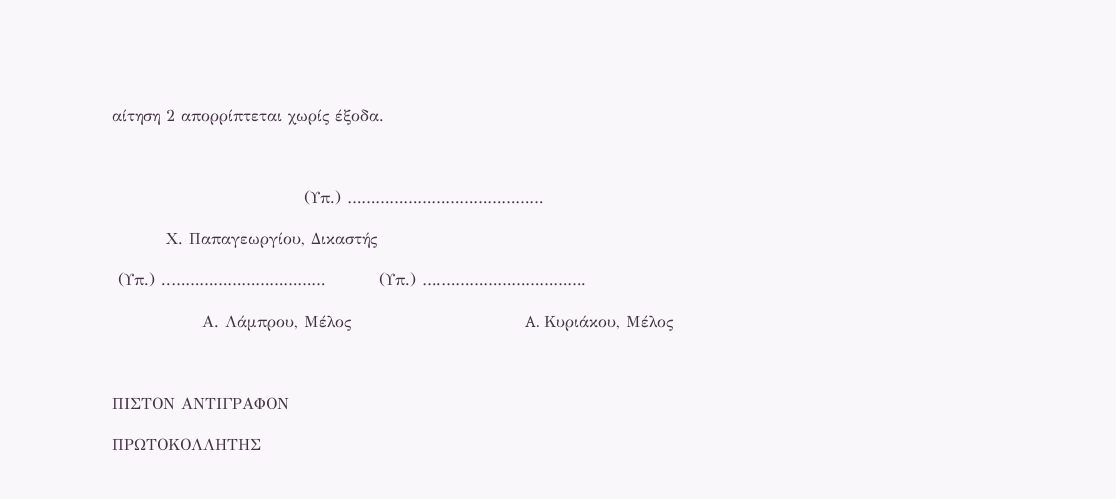αίτηση 2 απορρίπτεται χωρίς έξοδα.



                                (Υπ.) ……………………………………

         Χ. Παπαγεωργίου, Δικαστής

 (Υπ.) ..……………………………         (Υπ.) ….………………………….

               Α. Λάμπρου, Μέλος                             A. Κυριάκου, Μέλος



ΠΙΣΤΟΝ ΑΝΤΙΓΡΑΦΟΝ

ΠΡΩΤΟΚΟΛΛΗΤΗΣ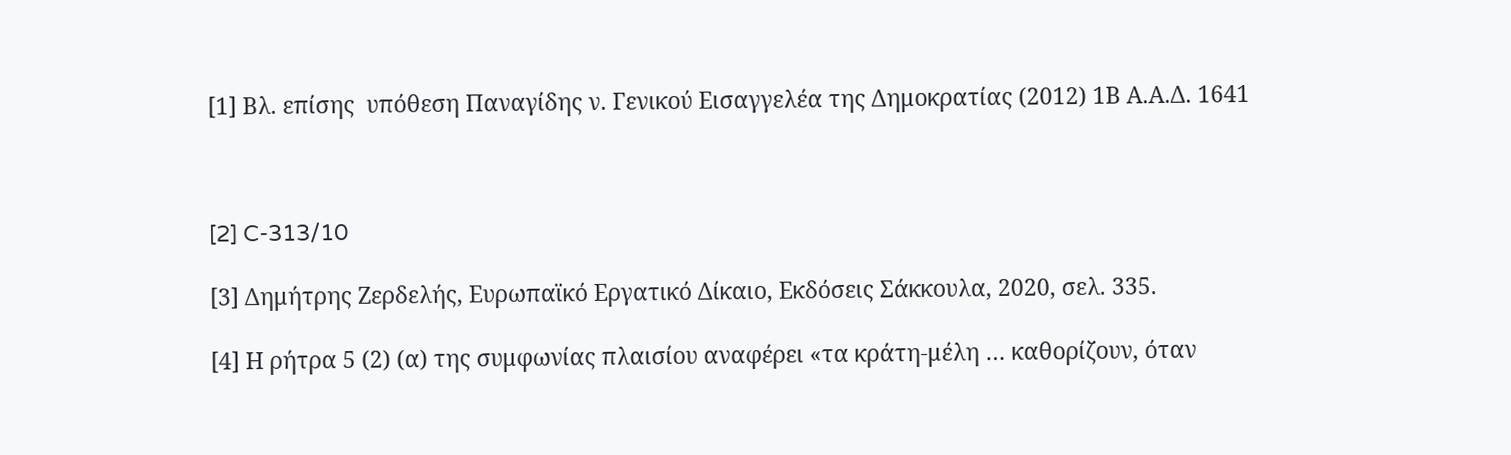[1] Βλ. επίσης  υπόθεση Παναγίδης ν. Γενικού Εισαγγελέα της Δημοκρατίας (2012) 1Β Α.Α.Δ. 1641



[2] C-313/10

[3] Δημήτρης Ζερδελής, Ευρωπαϊκό Εργατικό Δίκαιο, Εκδόσεις Σάκκουλα, 2020, σελ. 335.

[4] Η ρήτρα 5 (2) (α) της συμφωνίας πλαισίου αναφέρει «τα κράτη-μέλη … καθορίζουν, όταν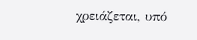χρειάζεται, υπό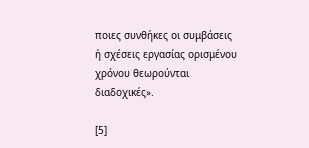ποιες συνθήκες οι συμβάσεις ή σχέσεις εργασίας ορισμένου χρόνου θεωρούνται διαδοχικές».

[5]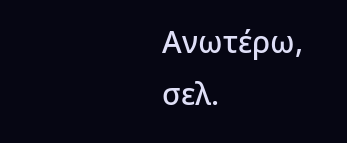Ανωτέρω, σελ.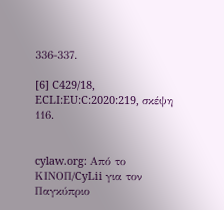336-337.

[6] C429/18, ECLI:EU:C:2020:219, σκέψη 116.


cylaw.org: Από το ΚΙΝOΠ/CyLii για τον Παγκύπριο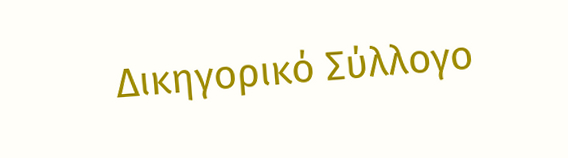Δικηγορικό Σύλλογο